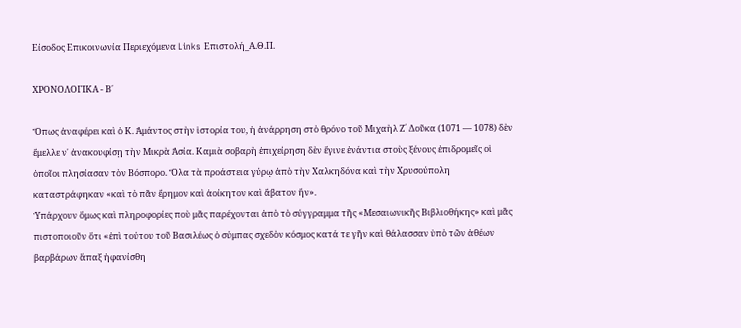Είσοδος Επικοινωνία Περιεχόμενα Links Επιστολή_Α.Θ.Π.

ΧΡΟΝΟΛΟΓΙΚΑ - Β΄

Ὅπως ἀναφέρει καὶ ὁ Κ. Ἀμάντος στὴν ἱστορία του, ἡ ἀνάρρηση στὸ θρόνο τοῦ Μιχαὴλ Ζ´ Δοῦκα (1071 — 1078) δὲν ἔμελλε ν᾽ ἀνακουφίσῃ τὴν Μικρὰ Ἀσία. Καμιὰ σοβαρὴ ἐπιχείρηση δὲν ἔγινε ἐνάντια στοὺς ξένους ἐπιδρομεῖς οἱ ὁποῖοι πλησίασαν τὸν Βόσπορο. Ὅλα τὰ προάστεια γύρῳ ἀπὸ τὴν Χαλκηδόνα καὶ τὴν Χρυσούπολη καταστράφηκαν «καὶ τὸ πᾶν ἔρημον καὶ ἀοίκητον καὶ ἄβατον ἤν».
Ὑπάρχουν ὅμως καὶ πληροφορίες ποὺ μᾶς παρέχονται ἀπὸ τὸ σύγγραμμα τῆς «Μεσαιωνικῆς Βιβλιοθήκης» καὶ μᾶς πιστοποιοῦν ὅτι «ἐπὶ τούτου τοῦ Βασιλέως ὁ σύμπας σχεδὸν κόσμος κατά τε γῆν καὶ θάλασσαν ὑπὸ τῶν ἀθέων βαρβάρων ἅπαξ ἠφανίσθη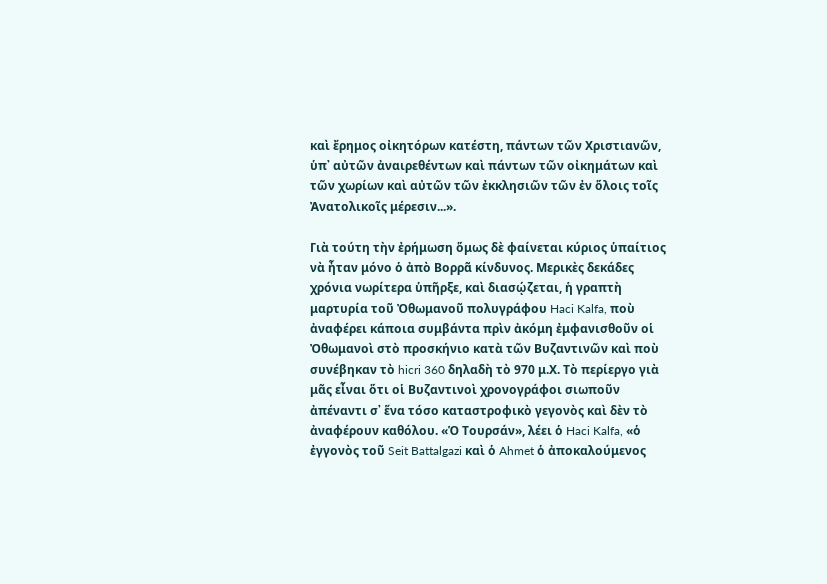καὶ ἔρημος οἰκητόρων κατέστη, πάντων τῶν Χριστιανῶν, ὑπ᾽ αὐτῶν ἀναιρεθέντων καὶ πάντων τῶν οἰκημάτων καὶ τῶν χωρίων καὶ αὐτῶν τῶν ἐκκλησιῶν τῶν ἐν ὅλοις τοῖς Ἀνατολικοῖς μέρεσιν...».

Γιὰ τούτη τὴν ἐρήμωση ὅμως δὲ φαίνεται κύριος ὑπαίτιος νὰ ἦταν μόνο ὁ ἀπὸ Βορρᾶ κίνδυνος. Μερικὲς δεκάδες χρόνια νωρίτερα ὑπῆρξε, καὶ διασῴζεται, ἡ γραπτὴ μαρτυρία τοῦ Ὀθωμανοῦ πολυγράφου Haci Kalfa, ποὺ ἀναφέρει κάποια συμβάντα πρὶν ἀκόμη ἐμφανισθοῦν οἱ Ὀθωμανοὶ στὸ προσκήνιο κατὰ τῶν Βυζαντινῶν καὶ ποὺ συνέβηκαν τὸ hicri 360 δηλαδὴ τὸ 970 μ.Χ. Τὸ περίεργο γιὰ μᾶς εἶναι ὅτι οἱ Βυζαντινοὶ χρονογράφοι σιωποῦν ἀπέναντι σ᾽ ἕνα τόσο καταστροφικὸ γεγονὸς καὶ δὲν τὸ ἀναφέρουν καθόλου. «Ὁ Τουρσάν», λέει ὁ Haci Kalfa, «ὁ ἐγγονὸς τοῦ Seit Battalgazi καὶ ὁ Ahmet ὁ ἀποκαλούμενος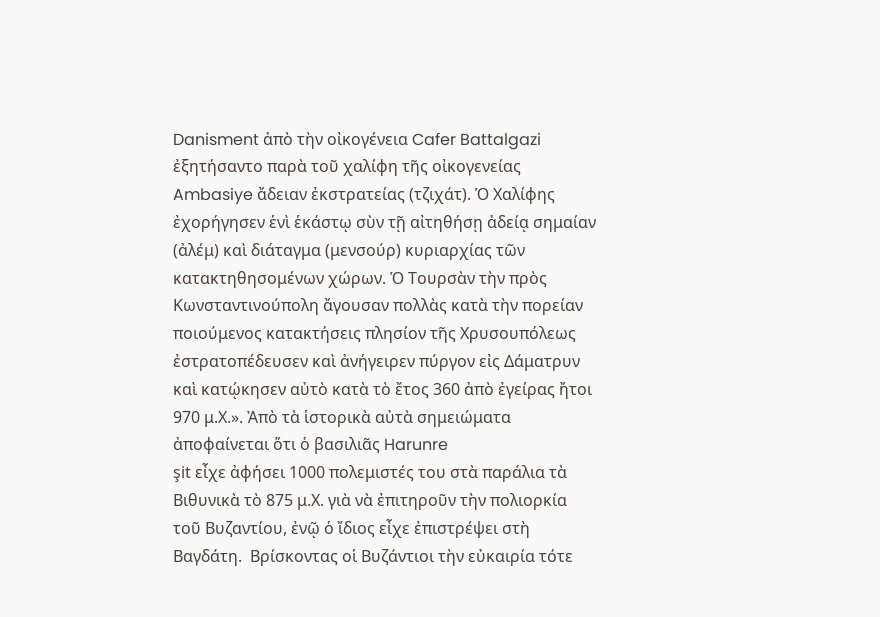Danisment ἀπὸ τὴν οἰκογένεια Cafer Battalgazi ἐξητήσαντο παρὰ τοῦ χαλίφη τῆς οἰκογενείας Ambasiye ἄδειαν ἐκστρατείας (τζιχάτ). Ὁ Χαλίφης ἐχορήγησεν ἑνὶ ἑκάστῳ σὺν τῇ αἰτηθήσῃ ἀδείᾳ σημαίαν (ἀλέμ) καὶ διάταγμα (μενσούρ) κυριαρχίας τῶν κατακτηθησομένων χώρων. Ὁ Τουρσὰν τὴν πρὸς Κωνσταντινούπολη ἄγουσαν πολλὰς κατὰ τὴν πορείαν ποιούμενος κατακτήσεις πλησίον τῆς Χρυσουπόλεως ἐστρατοπέδευσεν καὶ ἀνήγειρεν πύργον εἰς Δάματρυν καὶ κατῴκησεν αὐτὸ κατὰ τὸ ἔτος 360 ἀπὸ ἐγείρας ἤτοι 970 μ.Χ.». Ἀπὸ τὰ ἱστορικὰ αὐτὰ σημειώματα ἀποφαίνεται ὅτι ὁ βασιλιᾶς Harunre
şit εἶχε ἀφήσει 1000 πολεμιστές του στὰ παράλια τὰ Βιθυνικὰ τὸ 875 μ.Χ. γιὰ νὰ ἐπιτηροῦν τὴν πολιορκία τοῦ Βυζαντίου, ἐνῷ ὁ ἴδιος εἶχε ἐπιστρέψει στὴ Βαγδάτη.  Βρίσκοντας οἱ Βυζάντιοι τὴν εὐκαιρία τότε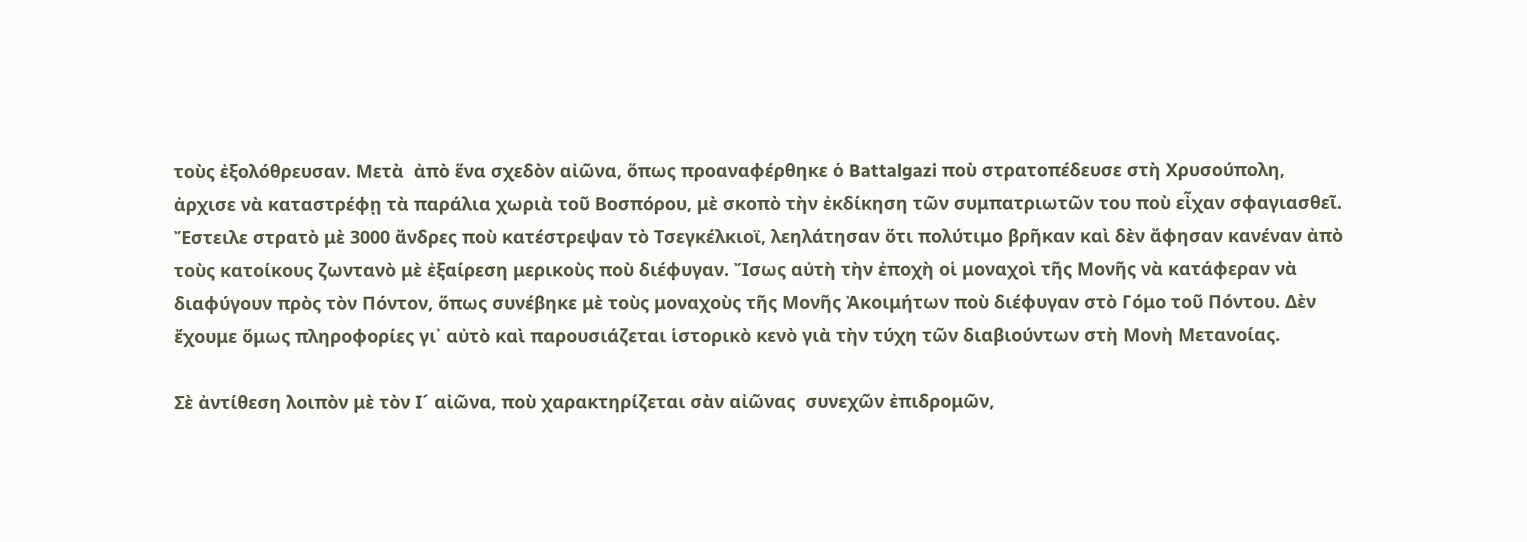τοὺς ἐξολόθρευσαν. Μετὰ  ἀπὸ ἕνα σχεδὸν αἰῶνα, ὅπως προαναφέρθηκε ὁ Battalgazi ποὺ στρατοπέδευσε στὴ Χρυσούπολη, ἀρχισε νὰ καταστρέφῃ τὰ παράλια χωριὰ τοῦ Βοσπόρου, μὲ σκοπὸ τὴν ἐκδίκηση τῶν συμπατριωτῶν του ποὺ εἶχαν σφαγιασθεῖ. Ἔστειλε στρατὸ μὲ 3000 ἄνδρες ποὺ κατέστρεψαν τὸ Τσεγκέλκιοϊ, λεηλάτησαν ὅτι πολύτιμο βρῆκαν καὶ δὲν ἄφησαν κανέναν ἀπὸ τοὺς κατοίκους ζωντανὸ μὲ ἐξαίρεση μερικοὺς ποὺ διέφυγαν. Ἴσως αὐτὴ τὴν ἐποχὴ οἱ μοναχοὶ τῆς Μονῆς νὰ κατάφεραν νὰ διαφύγουν πρὸς τὸν Πόντον, ὅπως συνέβηκε μὲ τοὺς μοναχοὺς τῆς Μονῆς Ἀκοιμήτων ποὺ διέφυγαν στὸ Γόμο τοῦ Πόντου. Δὲν ἔχουμε ὅμως πληροφορίες γι᾽ αὐτὸ καὶ παρουσιάζεται ἱστορικὸ κενὸ γιὰ τὴν τύχη τῶν διαβιούντων στὴ Μονὴ Μετανοίας.

Σὲ ἀντίθεση λοιπὸν μὲ τὸν Ι´ αἰῶνα, ποὺ χαρακτηρίζεται σὰν αἰῶνας  συνεχῶν ἐπιδρομῶν,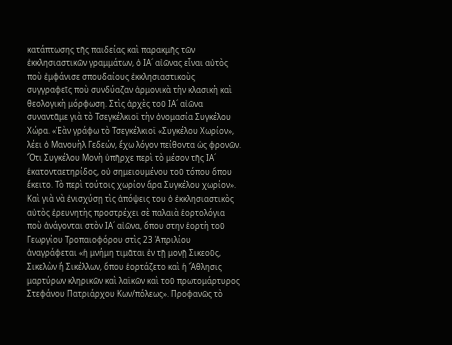κατάπτωσης τῆς παιδείας καὶ παρακμῆς τῶν ἐκκλησιαστικῶν γραμμάτων, ὁ ΙΑ´ αἰῶνας εἶναι αὐτὸς ποὺ ἐμφάνισε σπουδαίους ἐκκλησιαστικοὺς συγγραφεῖς ποὺ συνδύαζαν ἁρμονικὰ τὴν κλασικὴ καὶ θεολογικὴ μόρφωση. Στὶς ἀρχὲς τοῦ ΙΑ´ αἰῶνα συναντᾶμε γιὰ τὸ Τσεγκέλκιοϊ τὴν ὀνομασία Συγκέλου Χώρα. «Ἐὰν γράφω τὸ Τσεγκέλκιοϊ «Συγκέλου Χωρίον», λέει ὁ Μανουὴλ Γεδεών, ἔχω λόγον πείθοντα ὡς φρονῶν. Ὅτι Συγκέλου Μονὴ ὑπῆρχε περὶ τὸ μέσον τῆς ΙΑ´ ἑκατονταετηρίδος, οὐ σημειουμένου τοῦ τόπου ὅπου ἔκειτο. Τὸ περὶ τούτοις χωρίον ἄρα Συγκέλου χωρίον». Καὶ γιὰ νὰ ἐνισχύσῃ τὶς ἀπόψεις του ὁ ἐκκλησιαστικὸς αὐτὸς ἐρευνητὴς προστρέχει σὲ παλαιὰ ἑορτολόγια ποὺ ἀνάγονται στὸν ΙΑ´ αἰῶνα, ὅπου στην ἑορτὴ τοῦ Γεωργίου Τροπαιοφόρου στὶς 23 Ἀπριλίου ἀναγράφεται «ἡ μνήμη τιμᾶται ἐν τῇ μονῇ Σικεοῦς, Σικελὼν ἢ Σικέλλων, ὅπου ἑορτάζετο καὶ ἡ Ἄθλησις μαρτύρων κληρικῶν καὶ λαϊκῶν καὶ τοῦ πρωτομάρτυρος Στεφάνου Πατριάρχου Κων/πόλεως». Προφανῶς τὸ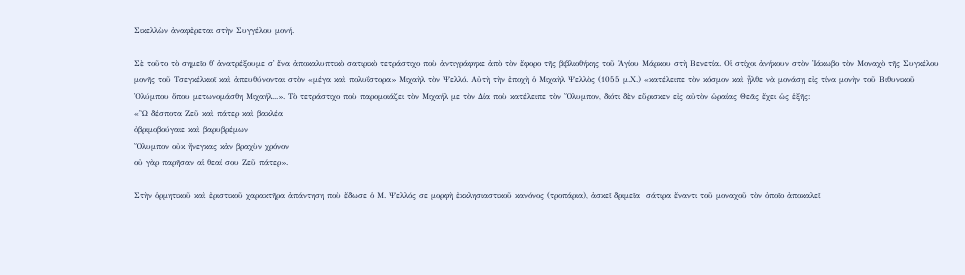Σικελλὼν ἀναφἐρεται στὴν Συγγέλου μονή.

Σὲ τοῦτο τὸ σημεῖο θ᾽ ἀνατρέξουμε σ᾽ ἕνα ἀποκαλυπτικὸ σατιρικὸ τετράστιχο ποὺ ἀντιγράφηκε ἀπὸ τὸν ἔφορο τῆς βιβλιοθήκης τοῦ Ἁγίου Μάρκου στὴ Βενετία. Οἱ στίχοι ἀνήκουν στὸν Ἰάκωβο τὸν Μοναχὸ τῆς Συγκέλου μονῆς τοῦ Τσεγκέλκιοϊ καὶ ἀπευθύνονται στὸν «μέγα καὶ πολυΐστορα» Μιχαὴλ τὸν Ψελλό. Αὐτὴ τὴν ἐποχὴ ὁ Μιχαὴλ Ψελλὸς (1055 μ.Χ.) «κατέλειπε τὸν κόσμον καὶ ᾖλθε νὰ μονάσῃ εἰς τίνα μονὴν τοῦ Βιθυνικοῦ Ὀλύμπου ὅπου μετωνομάσθη Μιχαήλ...». Τὸ τετράστιχο ποὺ παρομοιάζει τὸν Μιχαήλ με τὸν Δία ποὺ κατέλειπε τὸν Ὄλυμπον, διότι δὲν εὕρισκεν εἰς αὐτὸν ὡραίας Θεᾶς ἔχει ὡς ἑξῆς:
«Ὢ δέσποτα Ζεῦ καὶ πάτερ καὶ βακλέα
ὀβριμοβούγαιε καὶ βαρυβρέμων
Ὄλυμπον οὐκ ἤνεγκας κἀν βραχὺν χρόνον
οὐ γὰρ παρῆσαν αἱ θεαί σου Ζεῦ πάτερ».

Στὴν ὁρμητικοῦ καὶ ἐριστικοῦ χαρακτῆρα ἀπάντηση ποὺ ἔδωσε ὁ Μ. Ψελλός σε μορφὴ ἐκκλησιαστικοῦ κανόνος (τροπάρια), ἀσκεῖ δριμεῖα  σάτιρα ἔναντι τοῦ μοναχοῦ τὸν ὀποῖο ἀποκαλεῖ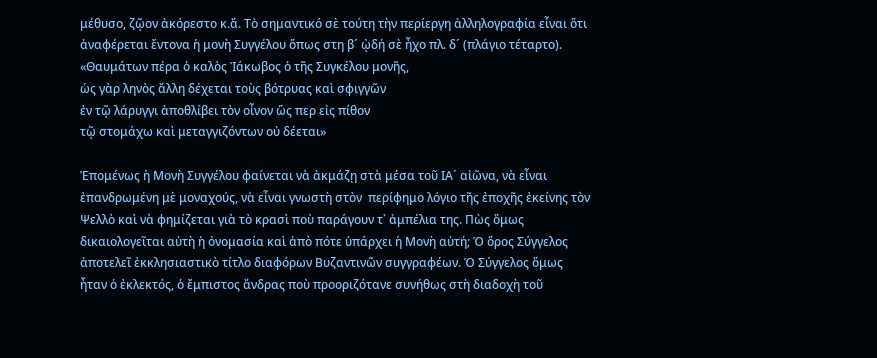μέθυσο, ζῷον ἀκόρεστο κ.ἄ. Τὸ σημαντικό σὲ τούτη τὴν περίεργη ἀλληλογραφία εἶναι ὅτι ἀναφέρεται ἔντονα ἡ μονὴ Συγγέλου ὅπως στη β´ ᾠδή σὲ ἦχο πλ. δ´ (πλάγιο τέταρτο).
«Θαυμάτων πέρα ὁ καλὸς Ἰάκωβος ὁ τῆς Συγκέλου μονῆς,
ὡς γὰρ ληνὸς ἄλλη δέχεται τοὺς βότρυας καὶ σφιγγῶν
ἐν τῷ λάρυγγι ἀποθλίβει τὸν οἶνον ὥς περ εἰς πίθον
τῷ στομάχω καὶ μεταγγιζόντων οὐ δέεται»

Ἐπομένως ἡ Μονὴ Συγγέλου φαίνεται νὰ ἀκμάζῃ στὰ μέσα τοῦ ΙΑ´ αἰῶνα, νὰ εἶναι ἐπανδρωμένη μὲ μοναχούς, νὰ εἶναι γνωστὴ στὸν  περίφημο λόγιο τῆς ἐποχῆς ἐκείνης τὸν Ψελλὸ καὶ νὰ φημίζεται γιὰ τὸ κρασὶ ποὺ παράγουν τ᾽ ἀμπέλια της. Πὼς ὅμως δικαιολογεῖται αὐτὴ ἡ ὀνομασία καὶ ἀπὸ πότε ὑπάρχει ἡ Μονὴ αὐτή; Ὁ ὅρος Σύγγελος ἀποτελεῖ ἐκκλησιαστικὸ τίτλο διαφόρων Βυζαντινῶν συγγραφέων. Ὁ Σύγγελος ὅμως ἦταν ὁ ἐκλεκτός, ὁ ἔμπιστος ἄνδρας ποὺ προοριζότανε συνήθως στὴ διαδοχὴ τοῦ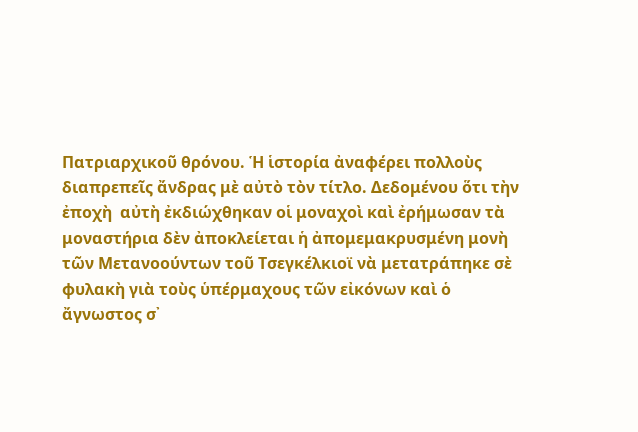Πατριαρχικοῦ θρόνου. Ἡ ἱστορία ἀναφέρει πολλοὺς διαπρεπεῖς ἄνδρας μὲ αὐτὸ τὸν τίτλο. Δεδομένου ὅτι τὴν ἐποχὴ  αὐτὴ ἐκδιώχθηκαν οἱ μοναχοὶ καὶ ἐρήμωσαν τὰ μοναστήρια δὲν ἀποκλείεται ἡ ἀπομεμακρυσμένη μονὴ τῶν Μετανοούντων τοῦ Τσεγκέλκιοϊ νὰ μετατράπηκε σὲ φυλακὴ γιὰ τοὺς ὑπέρμαχους τῶν εἰκόνων καὶ ὁ ἄγνωστος σ᾽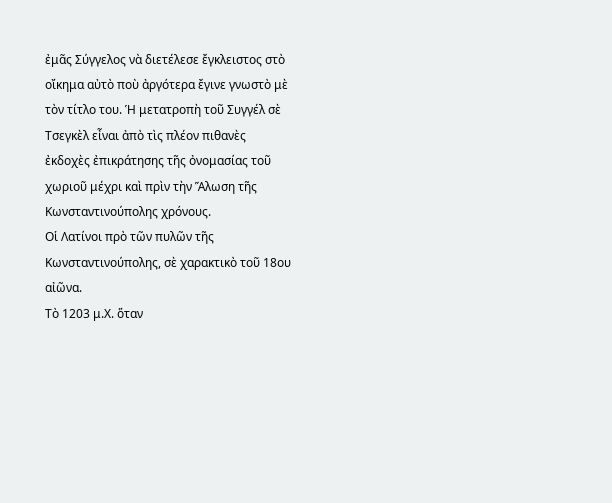ἐμᾶς Σύγγελος νὰ διετέλεσε ἔγκλειστος στὸ οἴκημα αὐτὸ ποὺ ἀργότερα ἔγινε γνωστὸ μὲ τὸν τίτλο του. Ἡ μετατροπὴ τοῦ Συγγέλ σὲ Τσεγκὲλ εἶναι ἀπὸ τὶς πλέον πιθανὲς ἐκδοχὲς ἐπικράτησης τῆς ὀνομασίας τοῦ χωριοῦ μέχρι καὶ πρὶν τὴν Ἅλωση τῆς Κωνσταντινούπολης χρόνους.
Οἱ Λατίνοι πρὸ τῶν πυλῶν τῆς Κωνσταντινούπολης, σὲ χαρακτικὸ τοῦ 18ου αἰῶνα.
Τὸ 1203 μ.Χ. ὅταν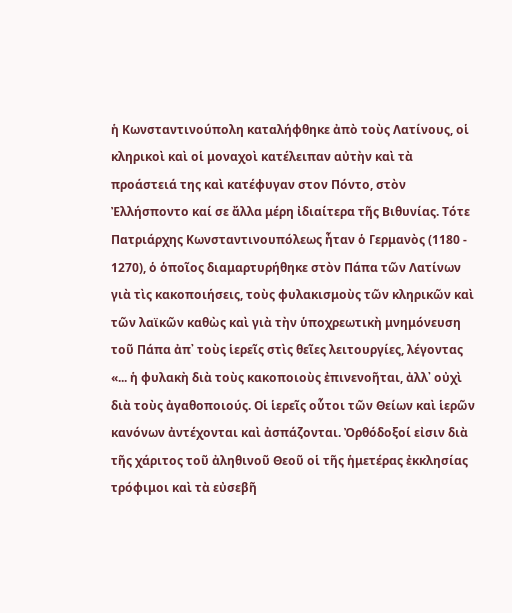ἡ Κωνσταντινούπολη καταλήφθηκε ἀπὸ τοὺς Λατίνους, οἱ κληρικοὶ καὶ οἱ μοναχοὶ κατέλειπαν αὐτὴν καὶ τὰ προάστειά της καὶ κατέφυγαν στον Πόντο, στὸν Ἐλλήσποντο καί σε ἄλλα μέρη ἰδιαίτερα τῆς Βιθυνίας. Τότε Πατριάρχης Κωνσταντινουπόλεως ἦταν ὁ Γερμανὸς (1180 - 1270), ὁ ὁποῖος διαμαρτυρήθηκε στὸν Πάπα τῶν Λατίνων γιὰ τὶς κακοποιήσεις, τοὺς φυλακισμοὺς τῶν κληρικῶν καὶ τῶν λαϊκῶν καθὼς καὶ γιὰ τὴν ὑποχρεωτικὴ μνημόνευση τοῦ Πάπα ἀπ᾽ τοὺς ἱερεῖς στὶς θεῖες λειτουργίες, λέγοντας «... ἡ φυλακὴ διὰ τοὺς κακοποιοὺς ἐπινενοῆται, ἀλλ᾽ οὐχὶ διὰ τοὺς ἀγαθοποιούς. Οἱ ἱερεῖς οὗτοι τῶν Θείων καὶ ἱερῶν κανόνων ἀντέχονται καὶ ἀσπάζονται. Ὀρθόδοξοί εἰσιν διὰ τῆς χάριτος τοῦ ἀληθινοῦ Θεοῦ οἱ τῆς ἡμετέρας ἐκκλησίας τρόφιμοι καὶ τὰ εὐσεβῆ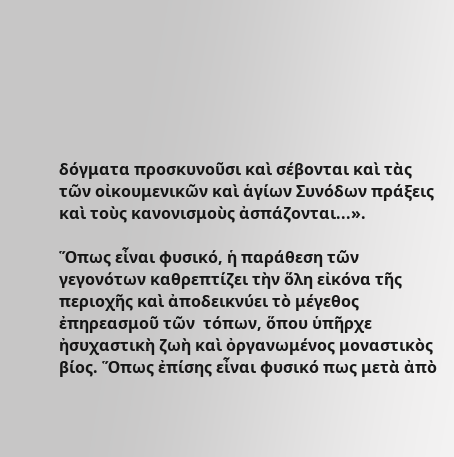δόγματα προσκυνοῦσι καὶ σέβονται καὶ τὰς τῶν οἰκουμενικῶν καὶ ἁγίων Συνόδων πράξεις καὶ τοὺς κανονισμοὺς ἀσπάζονται...».

Ὅπως εἶναι φυσικό, ἡ παράθεση τῶν γεγονότων καθρεπτίζει τὴν ὅλη εἰκόνα τῆς περιοχῆς καὶ ἀποδεικνύει τὸ μέγεθος ἐπηρεασμοῦ τῶν  τόπων, ὅπου ὑπῆρχε ἠσυχαστικὴ ζωὴ καὶ ὀργανωμένος μοναστικὸς βίος. Ὅπως ἐπίσης εἶναι φυσικό πως μετὰ ἀπὸ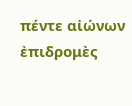πέντε αἰώνων ἐπιδρομὲς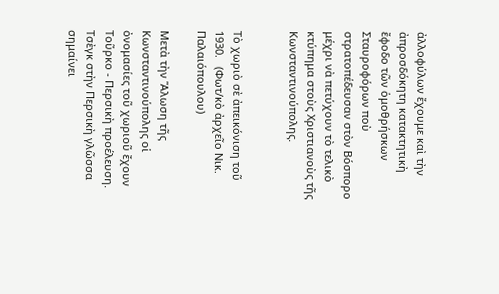ἀλλοφύλων ἔχουμε καὶ τὴν ἀπροσδόκητη κατακτητικὴ ἔφοδο τῶν ὁμοθρήσκων Σταυροφόρων ποὺ στρατοπέδευσαν στὸν Βόσπορο μέχρι νὰ πετύχουν τὸ τελικὸ κτύπημα στοὺς Χριστιανοὺς τῆς Κωνσταντινούπολης.


Τὸ χωριὸ σὲ ἀπεικόνιση τοῦ 1930.   (Φωτ/κὸ ἀρχεῖο Νικ. Παλαιόπουλου)

Μετὰ τὴν Ἅλωση τῆς Κωνσταντινούπολης οἱ ὀνομασίες τοῦ χωριοῦ ἔχουν Τοῦρκο - Περσικὴ προέλευση. Τσὲγκ στὴν Περσικὴ γλῶσσα σημαίνει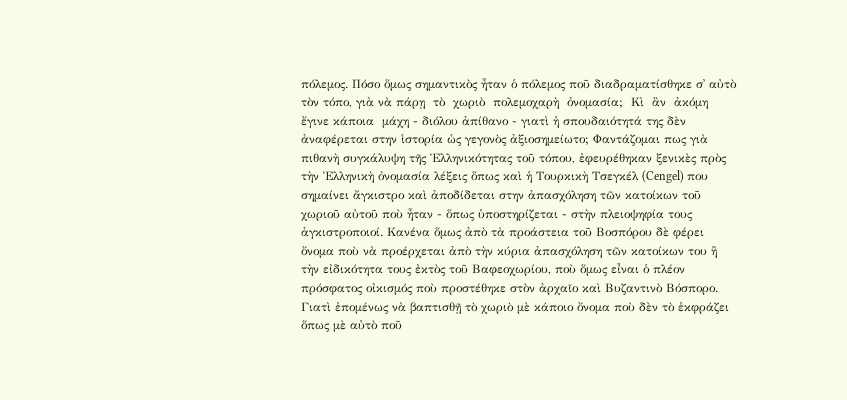πόλεμος. Πόσο ὅμως σημαντικὸς ἦταν ὁ πόλεμος ποῦ διαδραματίσθηκε σ᾽ αὐτὸ τὸν τόπο, γιὰ νὰ πάρῃ  τὸ  χωριὸ  πολεμοχαρὴ  ὀνομασία;  Κὶ  ἂν  ἀκόμη  ἔγινε κάποια  μάχη - διόλου ἀπίθανο - γιατὶ ἡ σπουδαιότητά της δὲν ἀναφέρεται στην ἱστορία ὡς γεγονὸς ἀξιοσημείωτο; Φαντάζομαι πως γιὰ πιθανὴ συγκάλυψη τῆς Ἑλληνικότητας τοῦ τόπου, ἐφευρέθηκαν ξενικὲς πρὸς τὴν Ἑλληνικὴ ὀνομασία λέξεις ὅπως καὶ ἡ Τουρκικὴ Τσεγκέλ (Cengel) που σημαίνει ἄγκιστρο καὶ ἀποδίδεται στην ἀπασχόληση τῶν κατοίκων τοῦ χωριοῦ αὐτοῦ ποὺ ἦταν - ὅπως ὑποστηρίζεται - στὴν πλειοψηφία τους ἀγκιστροποιοί. Κανένα ὅμως ἀπὸ τὰ προάστεια τοῦ Βοσπόρου δὲ φέρει ὄνομα ποὺ νὰ προέρχεται ἀπὸ τὴν κύρια ἀπασχόληση τῶν κατοίκων του ἢ τὴν εἰδικότητα τους ἐκτὸς τοῦ Βαφεοχωρίου, ποὺ ὅμως εἶναι ὁ πλέον πρόσφατος οἰκισμός ποὺ προστέθηκε στὸν ἀρχαῖο καὶ Βυζαντινὸ Βόσπορο. Γιατὶ ἐπομένως νὰ βαπτισθῇ τὸ χωριὸ μὲ κάποιο ὄνομα ποὺ δὲν τὸ ἐκφράζει ὅπως μὲ αὐτὸ ποῦ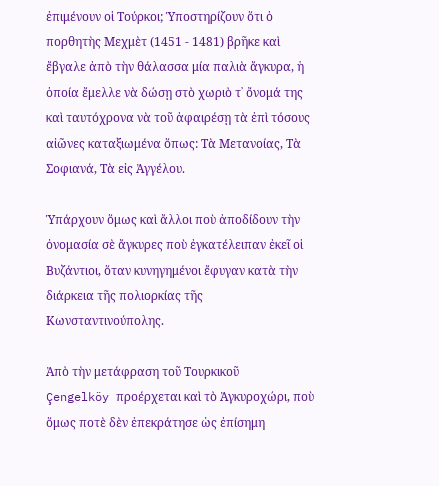ἐπιμένουν οἱ Τούρκοι; Ὑποστηρίζουν ὅτι ὁ πορθητὴς Μεχμὲτ (1451 - 1481) βρῆκε καὶ ἔβγαλε ἀπὸ τὴν θάλασσα μία παλιὰ ἄγκυρα, ἡ ὁποία ἔμελλε νὰ δώσῃ στὸ χωριὸ τ᾽ ὄνομά της καὶ ταυτόχρονα νὰ τοῦ ἀφαιρέσῃ τὰ ἐπὶ τόσους αἰῶνες καταξιωμένα ὅπως: Τὰ Μετανοίας, Τὰ Σοφιανά, Τὰ εἰς Ἀγγέλου.

Ὑπάρχουν ὅμως καὶ ἄλλοι ποὺ ἀποδίδουν τὴν ὀνομασία σὲ ἄγκυρες ποὺ ἐγκατέλειπαν ἐκεῖ οἱ Βυζάντιοι, ὅταν κυνηγημένοι ἔφυγαν κατὰ τὴν διάρκεια τῆς πολιορκίας τῆς Κωνσταντινούπολης.

Ἀπὸ τὴν μετάφραση τοῦ Τουρκικοῦ
Çengelköy προέρχεται καὶ τὸ Ἀγκυροχώρι, ποὺ ὅμως ποτὲ δὲν ἐπεκράτησε ὡς ἐπίσημη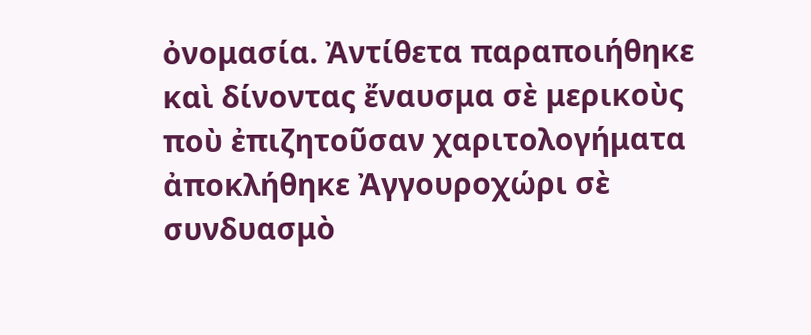ὀνομασία. Ἀντίθετα παραποιήθηκε καὶ δίνοντας ἔναυσμα σὲ μερικοὺς ποὺ ἐπιζητοῦσαν χαριτολογήματα ἀποκλήθηκε Ἀγγουροχώρι σὲ συνδυασμὸ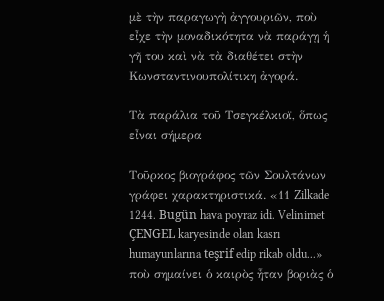μὲ τὴν παραγωγὴ ἀγγουριῶν, ποὺ εἶχε τὴν μοναδικότητα νὰ παράγῃ ἡ γῆ του καὶ νὰ τὰ διαθέτει στὴν Κωνσταντινουπολίτικη ἀγορά.

Τὰ παράλια τοῦ Τσεγκέλκιοϊ, ὅπως εἶναι σήμερα

Τοῦρκος βιογράφος τῶν Σουλτάνων γράφει χαρακτηριστικά. «11 Zilkade 1244. Bugün hava poyraz idi. Velinimet ÇENGEL karyesinde olan kasrı humayunlarına teşrif edip rikab oldu...» ποὺ σημαίνει ὁ καιρὸς ἦταν βοριὰς ὁ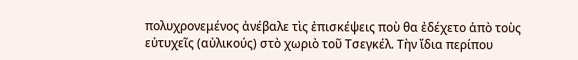πολυχρονεμένος ἀνέβαλε τὶς ἐπισκέψεις ποὺ θα ἐδέχετο ἀπὸ τοὺς εὐτυχεῖς (αὐλικούς) στὸ χωριὸ τοῦ Τσεγκέλ. Τὴν ἴδια περίπου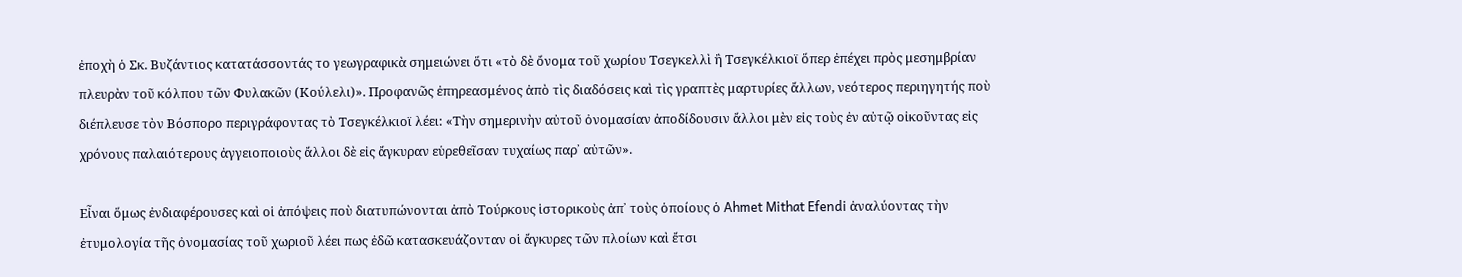ἐποχὴ ὁ Σκ. Βυζάντιος κατατάσσοντάς το γεωγραφικὰ σημειώνει ὅτι «τὸ δὲ ὄνομα τοῦ χωρίου Τσεγκελλὶ ἢ Τσεγκέλκιοϊ ὅπερ ἐπέχει πρὸς μεσημβρίαν πλευρὰν τοῦ κόλπου τῶν Φυλακῶν (Κούλελι)». Προφανῶς ἐπηρεασμένος ἀπὸ τὶς διαδόσεις καὶ τὶς γραπτὲς μαρτυρίες ἄλλων, νεότερος περιηγητής ποὺ διέπλευσε τὸν Βόσπορο περιγράφοντας τὸ Τσεγκέλκιοϊ λέει: «Τὴν σημερινὴν αὐτοῦ ὀνομασίαν ἀποδίδουσιν ἄλλοι μὲν εἰς τοὺς ἐν αὐτῷ οἰκοῦντας εἰς χρόνους παλαιότερους ἀγγειοποιοὺς ἄλλοι δὲ εἰς ἄγκυραν εὑρεθεῖσαν τυχαίως παρ᾽ αὐτῶν».

Εἶναι ὅμως ἐνδιαφέρουσες καὶ οἱ ἀπόψεις ποὺ διατυπώνονται ἀπὸ Τούρκους ἱστορικοὺς ἀπ᾽ τοὺς ὁποίους ὁ Ahmet Mithat Efendi ἀναλύοντας τὴν ἐτυμολογία τῆς ὀνομασίας τοῦ χωριοῦ λέει πως ἐδῶ κατασκευάζονταν οἱ ἄγκυρες τῶν πλοίων καὶ ἔτσι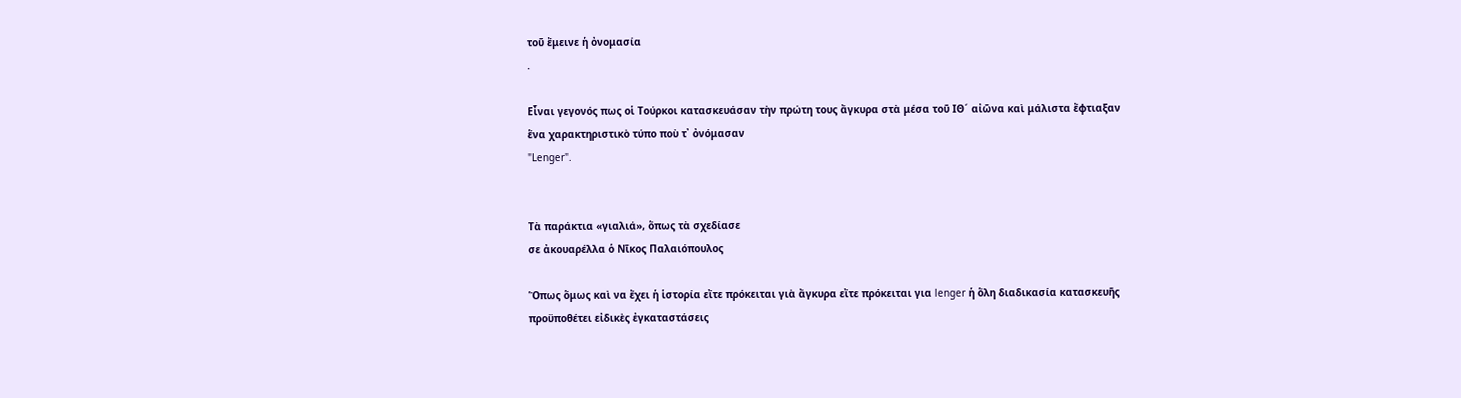τοῦ ἔμεινε ἡ ὀνομασία
.

Εἶναι γεγονός πως οἱ Τούρκοι κατασκευάσαν τὴν πρώτη τους ἄγκυρα στὰ μέσα τοῦ ΙΘ´ αἰῶνα καὶ μάλιστα ἔφτιαξαν ἕνα χαρακτηριστικὸ τύπο ποὺ τ᾽ ὀνόμασαν
"Lenger".


Τὰ παράκτια «γιαλιά», ὅπως τὰ σχεδίασε
σε ἀκουαρέλλα ὁ Νῖκος Παλαιόπουλος

Ὅπως ὅμως καὶ να ἔχει ἡ ἱστορία εἴτε πρόκειται γιὰ ἄγκυρα εἴτε πρόκειται για lenger ἡ ὅλη διαδικασία κατασκευῆς προϋποθέτει εἰδικὲς ἐγκαταστάσεις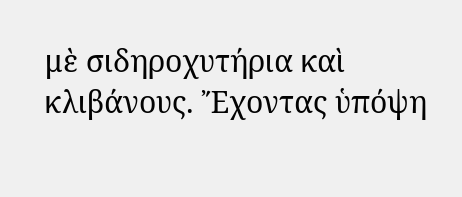μὲ σιδηροχυτήρια καὶ κλιβάνους. Ἔχοντας ὑπόψη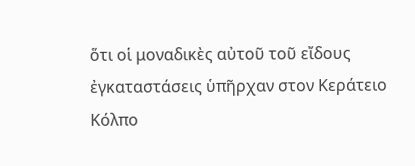ὅτι οἱ μοναδικὲς αὐτοῦ τοῦ εἴδους ἐγκαταστάσεις ὑπῆρχαν στον Κεράτειο Κόλπο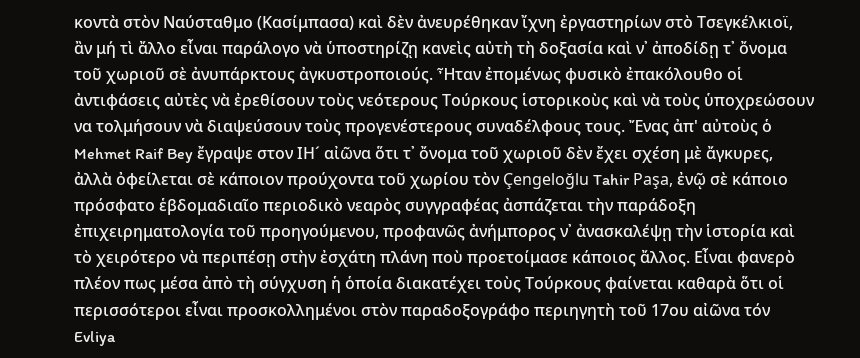κοντὰ στὸν Ναύσταθμο (Κασίμπασα) καὶ δὲν ἀνευρέθηκαν ἴχνη ἐργαστηρίων στὸ Τσεγκέλκιοϊ, ἂν μή τὶ ἄλλο εἶναι παράλογο νὰ ὑποστηρίζῃ κανεὶς αὐτὴ τὴ δοξασία καὶ ν᾽ ἀποδίδῃ τ᾽ ὄνομα τοῦ χωριοῦ σὲ ἀνυπάρκτους ἀγκυστροποιούς. Ἦταν ἐπομένως φυσικὸ ἐπακόλουθο οἱ ἀντιφάσεις αὐτὲς νὰ ἐρεθίσουν τοὺς νεότερους Τούρκους ἱστορικοὺς καὶ νὰ τοὺς ὑποχρεώσουν να τολμήσουν νὰ διαψεύσουν τοὺς προγενέστερους συναδέλφους τους. Ἔνας ἀπ' αὐτοὺς ὁ Mehmet Raif Bey ἔγραψε στον ΙΗ´ αἰῶνα ὅτι τ᾽ ὄνομα τοῦ χωριοῦ δὲν ἔχει σχέση μὲ ἄγκυρες, ἀλλὰ ὀφείλεται σὲ κάποιον προύχοντα τοῦ χωρίου τὸν Çengeloğlu Tahir Paşa, ἐνῷ σὲ κάποιο πρόσφατο ἑβδομαδιαῖο περιοδικὸ νεαρὸς συγγραφέας ἀσπάζεται τὴν παράδοξη ἐπιχειρηματολογία τοῦ προηγούμενου, προφανῶς ἀνήμπορος ν᾽ ἀνασκαλέψῃ τὴν ἱστορία καὶ τὸ χειρότερο νὰ περιπέσῃ στὴν ἐσχάτη πλάνη ποὺ προετοίμασε κάποιος ἄλλος. Εἶναι φανερὸ πλέον πως μέσα ἀπὸ τὴ σύγχυση ἡ ὁποία διακατέχει τοὺς Τούρκους φαίνεται καθαρὰ ὅτι οἱ περισσότεροι εἶναι προσκολλημένοι στὸν παραδοξογράφο περιηγητὴ τοῦ 17ου αἰῶνα τόν Evliya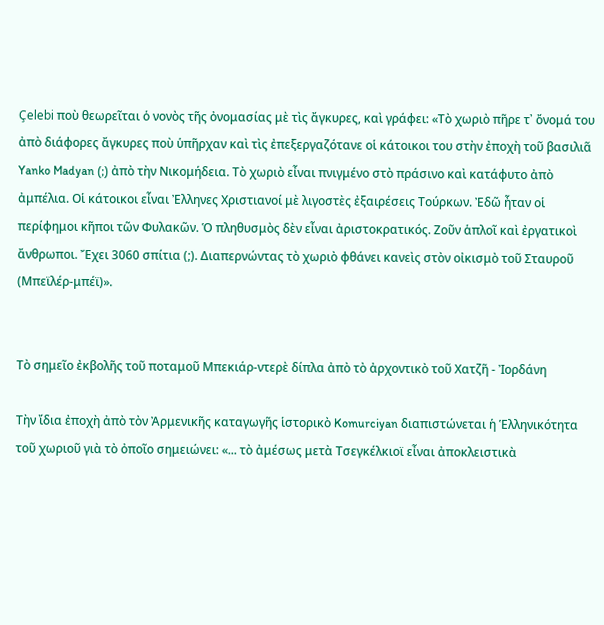Çelebi ποὺ θεωρεῖται ὁ νονὸς τῆς ὀνομασίας μὲ τὶς ἄγκυρες, καὶ γράφει: «Τὸ χωριὸ πῆρε τ᾽ ὄνομά του ἀπὸ διάφορες ἄγκυρες ποὺ ὑπῆρχαν καὶ τὶς ἐπεξεργαζότανε οἱ κάτοικοι του στὴν ἐποχὴ τοῦ βασιλιᾶ Yanko Madyan (;) ἀπὸ τὴν Νικομήδεια. Τὸ χωριὸ εἶναι πνιγμένο στὸ πράσινο καὶ κατάφυτο ἀπὸ ἀμπέλια. Οἱ κάτοικοι εἶναι Ἐλληνες Χριστιανοί μὲ λιγοστὲς ἐξαιρέσεις Τούρκων. Ἐδῶ ἦταν οἱ περίφημοι κῆποι τῶν Φυλακῶν. Ὁ πληθυσμὸς δὲν εἶναι ἀριστοκρατικός. Ζοῦν ἁπλοῖ καὶ ἐργατικοὶ ἄνθρωποι. Ἔχει 3060 σπίτια (;). Διαπερνώντας τὸ χωριὸ φθάνει κανεὶς στὸν οἰκισμὸ τοῦ Σταυροῦ (Μπεϊλέρ-μπέϊ)».


Τὸ σημεῖο ἐκβολῆς τοῦ ποταμοῦ Μπεκιάρ-ντερὲ δίπλα ἀπὸ τὸ ἀρχοντικὸ τοῦ Χατζῆ - Ἰορδάνη

Τὴν ἴδια ἐποχὴ ἀπὸ τὸν Ἀρμενικῆς καταγωγῆς ἱστορικὸ Komurciyan διαπιστώνεται ἡ Ἑλληνικότητα τοῦ χωριοῦ γιὰ τὸ ὀποῖο σημειώνει: «... τὸ ἀμέσως μετὰ Τσεγκέλκιοϊ εἶναι ἀποκλειστικὰ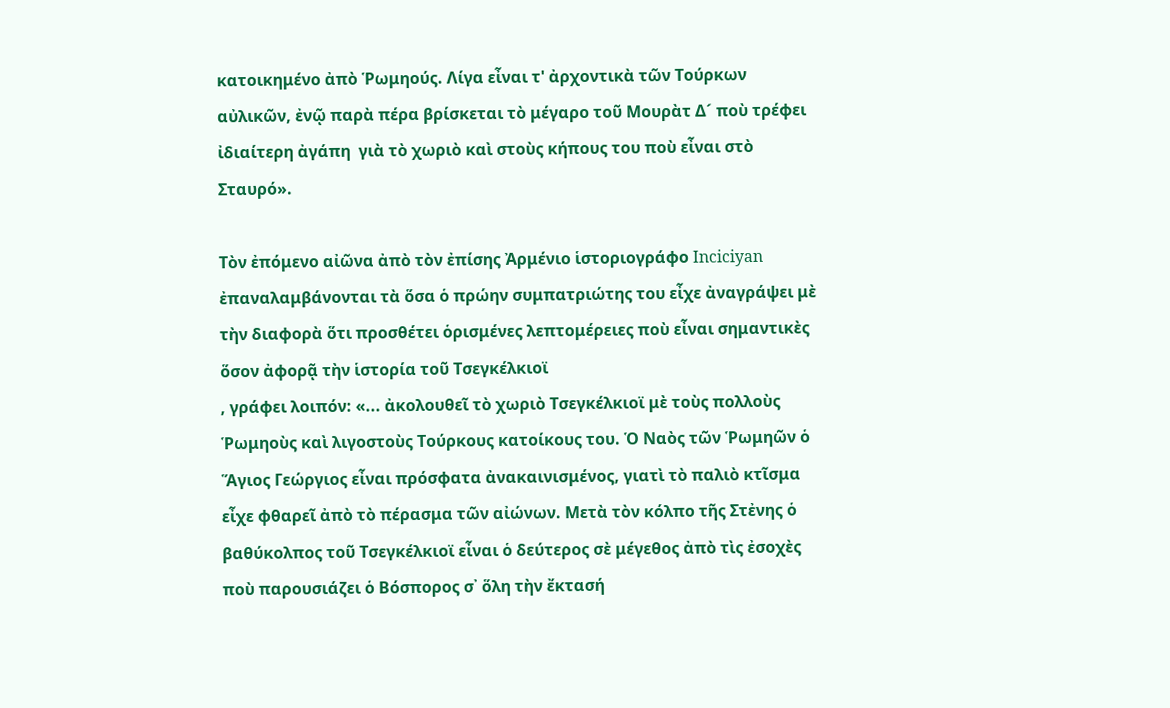κατοικημένο ἀπὸ Ῥωμηούς. Λίγα εἶναι τ' ἀρχοντικὰ τῶν Τούρκων αὐλικῶν, ἐνῷ παρὰ πέρα βρίσκεται τὸ μέγαρο τοῦ Μουρὰτ Δ´ ποὺ τρέφει ἰδιαίτερη ἀγάπη  γιὰ τὸ χωριὸ καὶ στοὺς κήπους του ποὺ εἶναι στὸ Σταυρό».

Τὸν ἐπόμενο αἰῶνα ἀπὸ τὸν ἐπίσης Ἀρμένιο ἱστοριογράφο Inciciyan ἐπαναλαμβάνονται τὰ ὅσα ὁ πρώην συμπατριώτης του εἶχε ἀναγράψει μὲ τὴν διαφορὰ ὅτι προσθέτει ὁρισμένες λεπτομέρειες ποὺ εἶναι σημαντικὲς ὅσον ἀφορᾷ τὴν ἱστορία τοῦ Τσεγκέλκιοϊ
, γράφει λοιπόν: «... ἀκολουθεῖ τὸ χωριὸ Τσεγκέλκιοϊ μὲ τοὺς πολλοὺς Ῥωμηοὺς καὶ λιγοστοὺς Τούρκους κατοίκους του. Ὁ Ναὸς τῶν Ῥωμηῶν ὁ Ἅγιος Γεώργιος εἶναι πρόσφατα ἀνακαινισμένος, γιατὶ τὸ παλιὸ κτῖσμα εἶχε φθαρεῖ ἀπὸ τὸ πέρασμα τῶν αἰώνων. Μετὰ τὸν κόλπο τῆς Στἐνης ὁ βαθύκολπος τοῦ Τσεγκέλκιοϊ εἶναι ὁ δεύτερος σὲ μέγεθος ἀπὸ τὶς ἐσοχὲς ποὺ παρουσιάζει ὁ Βόσπορος σ᾽ ὅλη τὴν ἔκτασή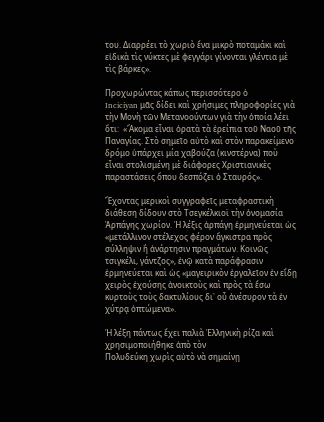του. Διαρρέει τὸ χωριὸ ἕνα μικρὸ ποταμάκι καὶ εἰδικὰ τὶς νύκτες μὲ φεγγάρι γίνονται γλέντια μὲ τὶς βάρκες».

Προχωρώντας κάπως περισσότερο ὁ
Inciciyan μᾶς δίδει καὶ χρήσιμες πληροφορίες γιὰ τὴν Μονὴ τῶν Μετανοούντων γιὰ τὴν ὁποία λέει ὅτι:  «Ἄκομα εἶναι ὁρατὰ τὰ ἐρείπια τοῦ Ναοῦ τῆς Παναγίας. Στὸ σημεῖο αὐτὸ καὶ στὸν παρακείμενο δρόμο ὑπάρχει μία χαβούζα (κινστέρνα) ποὺ εἶναι στολισμένη μὲ διάφορες Χριστιανικὲς παραστάσεις ὅπου δεσπόζει ὁ Σταυρός».

Ἔχοντας μερικοὶ συγγραφεῖς μεταφραστικὴ διάθεση δίδουν στὸ Τσεγκέλκιοϊ τὴν ὀνομασία
Ἀρπάγης χωρίον. Ἡ λέξις ἀρπάγη ἑρμηνεύεται ὡς «μετάλλινον στέλεχος φέρον ἄγκιστρα πρὸς σύλληψιν ἢ ἀνάρτησιν πραγμάτων. Κοινῶς τσιγκέλι, γάντζος», ἐνῷ κατὰ παράφρασιν ἑρμηνεύεται καὶ ὡς «μαγειρικὸν ἐργαλεῖον ἐν εἴδῃ χειρὸς ἐχούσης ἀνοικτοὺς καὶ πρὸς τὰ ἔσω κυρτοὺς τοὺς δακτυλίους δι᾽ οὗ ἀνέσυρον τὰ ἐν χύτρᾳ ὀπτώμενα».

Ἡ λέξη πάντως ἔχει παλιὰ Ἑλληνικὴ ρίζα καὶ χρησιμοποιήθηκε ἀπὸ τὸν
Πολυδεύκη χωρὶς αὐτὸ νὰ σημαίνῃ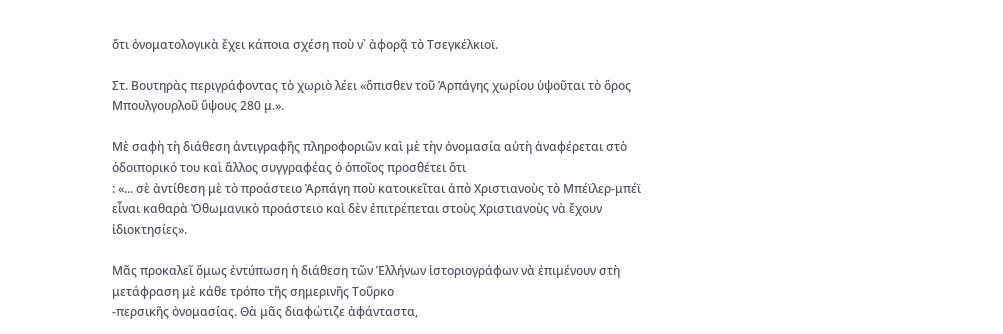ὅτι ὀνοματολογικὰ ἔχει κάποια σχέση ποὺ ν᾽ ἀφορᾷ τὸ Τσεγκέλκιοϊ.

Στ. Βουτηρὰς περιγράφοντας τὸ χωριὸ λέει «ὅπισθεν τοῦ Ἀρπάγης χωρίου ὑψοῦται τὸ ὅρος Μπουλγουρλοῦ ὕψους 280 μ.».

Μὲ σαφὴ τὴ διάθεση ἀντιγραφῆς πληροφοριῶν καὶ μὲ τὴν ὀνομασία αὐτὴ ἀναφέρεται στὸ ὁδοιπορικό του καὶ ἄλλος συγγραφέας ὁ ὁποῖος προσθέτει ὅτι
: «... σὲ ἀντίθεση μὲ τὸ προάστειο Ἀρπάγη ποὺ κατοικεῖται ἀπὸ Χριστιανοὺς τὸ Μπέϊλερ-μπέϊ εἶναι καθαρὰ Ὀθωμανικὸ προάστειο καὶ δὲν ἐπιτρέπεται στοὺς Χριστιανοὺς νὰ ἔχουν ἰδιοκτησίες».

Μᾶς προκαλεῖ ὅμως ἐντύπωση ἡ διάθεση τῶν Ἑλλήνων ἱστοριογράφων νὰ ἐπιμένουν στὴ μετάφραση μὲ κάθε τρόπο τῆς σημερινῆς Τοῦρκο
-περσικῆς ὀνομασίας. Θὰ μᾶς διαφώτιζε ἀφάνταστα,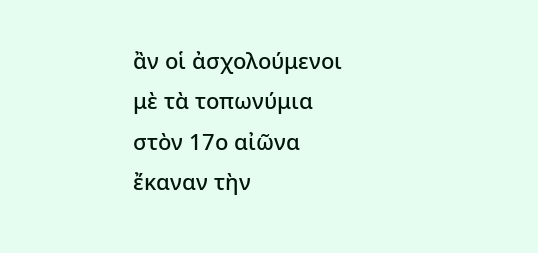ἂν οἱ ἀσχολούμενοι  μὲ τὰ τοπωνύμια στὸν 17ο αἰῶνα ἔκαναν τὴν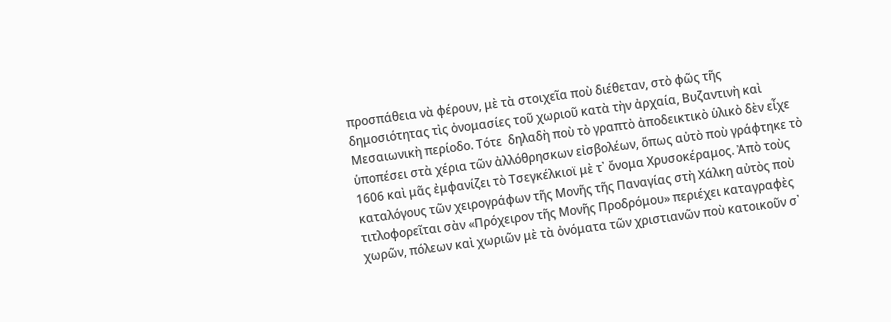προσπάθεια νὰ φέρουν, μὲ τὰ στοιχεῖα ποὺ διέθεταν, στὸ φῶς τῆς δημοσιότητας τὶς ὀνομασίες τοῦ χωριοῦ κατὰ τὴν ἀρχαία, Βυζαντινὴ καὶ Μεσαιωνικὴ περίοδο. Τότε  δηλαδὴ ποὺ τὸ γραπτὸ ἀποδεικτικὸ ὑλικὸ δὲν εἶχε ὑποπέσει στὰ χέρια τῶν ἀλλόθρησκων εἰσβολέων, ὅπως αὐτὸ ποὺ γράφτηκε τὸ 1606 καὶ μᾶς ἐμφανίζει τὸ Τσεγκέλκιοϊ μὲ τ᾽ ὄνομα Χρυσοκέραμος. Ἀπὸ τοὺς καταλόγους τῶν χειρογράφων τῆς Μονῆς τῆς Παναγίας στὴ Χάλκη αὐτὸς ποὺ τιτλοφορεῖται σὰν «Πρόχειρον τῆς Μονῆς Προδρόμου» περιέχει καταγραφὲς χωρῶν, πόλεων καὶ χωριῶν μὲ τὰ ὀνόματα τῶν χριστιανῶν ποὺ κατοικοῦν σ᾽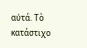αὐτά. Τὸ κατάστιχο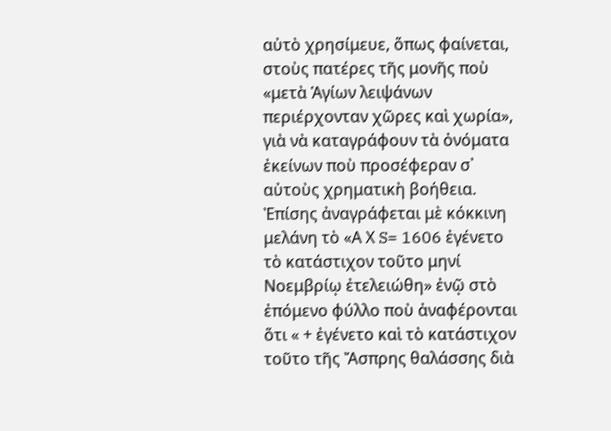αὐτὸ χρησίμευε, ὅπως φαίνεται, στοὺς πατέρες τῆς μονῆς ποὺ «μετὰ Ἁγίων λειψάνων περιέρχονταν χῶρες καὶ χωρία», γιὰ νὰ καταγράφουν τὰ ὀνόματα ἐκείνων ποὺ προσέφεραν σ᾽ αὐτοὺς χρηματικὴ βοήθεια. Ἐπίσης ἀναγράφεται μὲ κόκκινη μελάνη τὸ «Α Χ S= 1606 ἐγένετο τὸ κατάστιχον τοῦτο μηνί Νοεμβρίῳ ἐτελειώθη» ἐνῷ στὸ ἐπόμενο φύλλο ποὺ ἀναφέρονται ὅτι « + ἐγένετο καὶ τὸ κατάστιχον τοῦτο τῆς Ἄσπρης θαλάσσης διὰ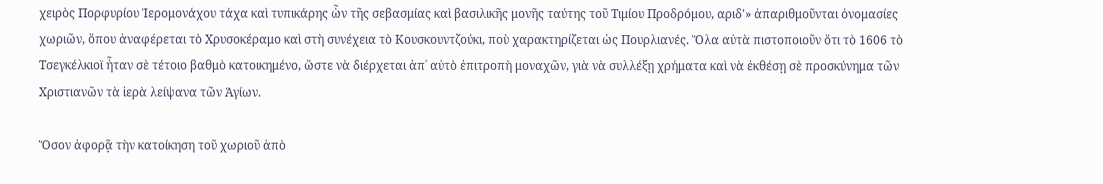χειρὸς Πορφυρίου Ἰερομονάχου τάχα καὶ τυπικάρης ὧν τῆς σεβασμίας καὶ βασιλικῆς μονῆς ταύτης τοῦ Τιμίου Προδρόμου, αριδ'» ἀπαριθμοῦνται ὀνομασίες χωριῶν, ὅπου ἀναφέρεται τὸ Χρυσοκέραμο καὶ στὴ συνέχεια τὸ Κουσκουντζούκι, ποὺ χαρακτηρίζεται ὡς Πουρλιανές. Ὅλα αὐτὰ πιστοποιοῦν ὅτι τὸ 1606 τὸ Τσεγκέλκιοϊ ἦταν σὲ τέτοιο βαθμὸ κατοικημένο, ὥστε νὰ διέρχεται ἀπ᾽ αὐτὸ ἐπιτροπὴ μοναχῶν, γιὰ νὰ συλλέξῃ χρήματα καὶ νὰ ἐκθέσῃ σὲ προσκύνημα τῶν Χριστιανῶν τὰ ἱερὰ λείψανα τῶν Ἁγίων.

Ὅσον ἀφορᾷ τὴν κατοίκηση τοῦ χωριοῦ ἀπὸ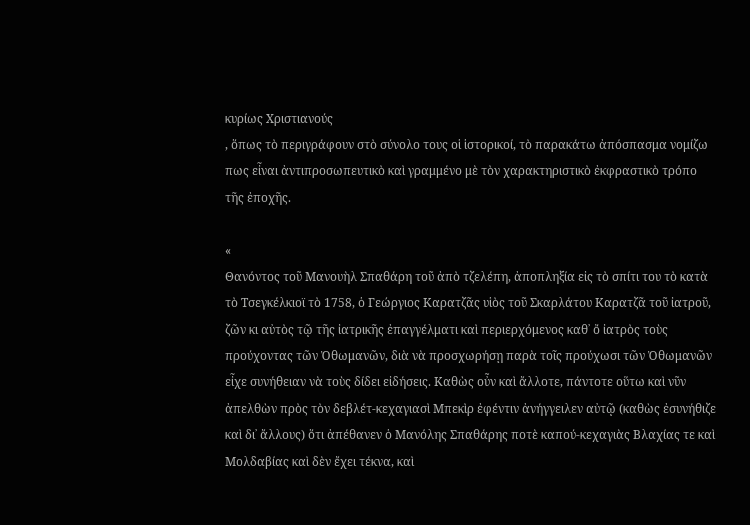κυρίως Χριστιανούς
, ὅπως τὸ περιγράφουν στὸ σύνολο τους οἱ ἱστορικοί, τὸ παρακάτω ἀπόσπασμα νομίζω πως εἶναι ἀντιπροσωπευτικὸ καὶ γραμμένο μὲ τὸν χαρακτηριστικὸ ἐκφραστικὸ τρόπο τῆς ἐποχῆς.

«
Θανόντος τοῦ Μανουὴλ Σπαθάρη τοῦ ἀπὸ τζελέπη, ἀποπληξία εἰς τὸ σπίτι του τὸ κατὰ τὸ Τσεγκέλκιοϊ τὸ 1758, ὁ Γεώργιος Καρατζᾶς υἱὸς τοῦ Σκαρλάτου Καρατζᾶ τοῦ ἰατροῦ, ζῶν κι αὐτὸς τῷ τῆς ἰατρικῆς ἐπαγγέλματι καὶ περιερχόμενος καθ᾽ ὄ ἰατρὸς τοὺς προύχοντας τῶν Ὀθωμανῶν, διὰ νὰ προσχωρήσῃ παρὰ τοῖς προύχωσι τῶν Ὀθωμανῶν εἶχε συνήθειαν νὰ τοὺς δίδει εἰδήσεις. Καθὼς οὖν καὶ ἄλλοτε, πάντοτε οὕτω καὶ νῦν ἀπελθὼν πρὸς τὸν δεβλέτ-κεχαγιασὶ Μπεκὶρ ἐφέντιν ἀνήγγειλεν αὐτῷ (καθὼς ἐσυνήθιζε καὶ δι᾽ ἄλλους) ὅτι ἀπέθανεν ὁ Μανόλης Σπαθάρης ποτὲ καπού-κεχαγιὰς Βλαχίας τε καὶ Μολδαβίας καὶ δὲν ἔχει τέκνα, καὶ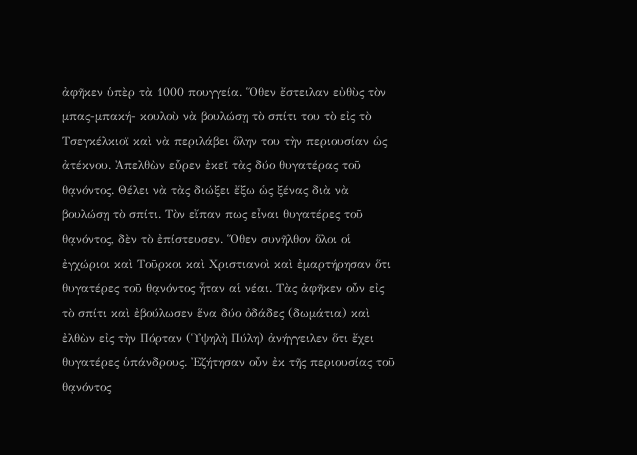ἀφῆκεν ὑπὲρ τὰ 1000 πουγγεία. Ὅθεν ἔστειλαν εὐθὺς τὸν μπας-μπακή- κουλοὺ νὰ βουλώσῃ τὸ σπίτι του τὸ εἰς τὸ Τσεγκέλκιοϊ καὶ νὰ περιλάβει ὅλην του τὴν περιουσίαν ὡς ἀτέκνου. Ἀπελθὼν εὗρεν ἐκεῖ τὰς δύο θυγατέρας τοῦ θᾳνόντος. Θέλει νὰ τὰς διώξει ἔξω ὡς ξένας διὰ νὰ βουλώσῃ τὸ σπίτι. Τὸν εἴπαν πως εἶναι θυγατέρες τοῦ θᾳνόντος, δὲν τὸ ἐπίστευσεν. Ὅθεν συνῆλθον ὅλοι οἱ ἐγχώριοι καὶ Τοῦρκοι καὶ Χριστιανοὶ καὶ ἐμαρτήρησαν ὅτι θυγατέρες τοῦ θᾳνόντος ἦταν αἱ νέαι. Τὰς ἀφῆκεν οὖν εἰς τὸ σπίτι καὶ ἐβούλωσεν ἕνα δύο ὀδάδες (δωμάτια) καὶ ἐλθὼν εἰς τὴν Πόρταν (Ὑψηλὴ Πύλη) ἀνήγγειλεν ὅτι ἔχει θυγατέρες ὑπάνδρους. Ἐζήτησαν οὖν ἐκ τῆς περιουσίας τοῦ θᾳνόντος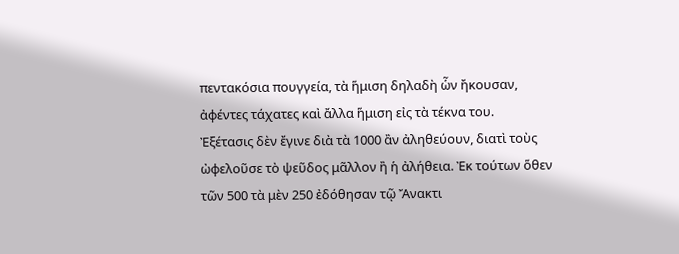πεντακόσια πουγγεία, τὰ ἥμιση δηλαδὴ ὧν ἤκουσαν, ἀφέντες τάχατες καὶ ἄλλα ἥμιση εἰς τὰ τέκνα του.
Ἐξέτασις δὲν ἔγινε διὰ τὰ 1000 ἂν ἀληθεύουν, διατὶ τοὺς ὠφελοῦσε τὸ ψεῦδος μᾶλλον ἢ ἡ ἀλήθεια. Ἐκ τούτων ὅθεν τῶν 500 τὰ μὲν 250 ἐδόθησαν τῷ Ἄνακτι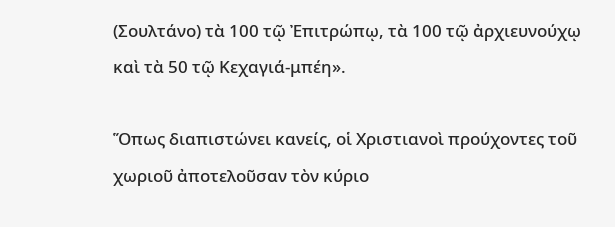(Σουλτάνο) τὰ 100 τῷ Ἐπιτρώπῳ, τὰ 100 τῷ ἀρχιευνούχῳ καὶ τὰ 50 τῷ Κεχαγιά-μπέη».

Ὅπως διαπιστώνει κανείς, οἱ Χριστιανοὶ προύχοντες τοῦ χωριοῦ ἀποτελοῦσαν τὸν κύριο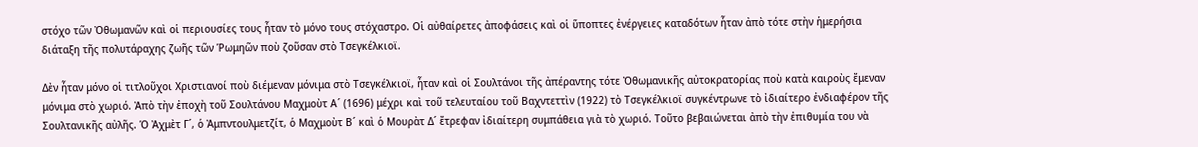στόχο τῶν Ὀθωμανῶν καὶ οἱ περιουσίες τους ἦταν τὸ μόνο τους στόχαστρο. Οἱ αὐθαίρετες ἀποφάσεις καὶ οἱ ὕποπτες ἐνέργειες καταδότων ἦταν ἀπὸ τότε στὴν ἡμερήσια διάταξη τῆς πολυτάραχης ζωῆς τῶν Ῥωμηῶν ποὺ ζοῦσαν στὸ Τσεγκέλκιοϊ.

Δὲν ἦταν μόνο οἱ τιτλοῦχοι Χριστιανοί ποὺ διέμεναν μόνιμα στὸ Τσεγκέλκιοϊ, ἦταν καὶ οἱ Σουλτάνοι τῆς ἀπέραντης τότε Ὀθωμανικῆς αὐτοκρατορίας ποὺ κατὰ καιροὺς ἔμεναν μόνιμα στὸ χωριό. Ἀπὸ τὴν ἐποχὴ τοῦ Σουλτάνου Μαχμοὺτ Α´ (1696) μέχρι καὶ τοῦ τελευταίου τοῦ Βαχντεττὶν (1922) τὸ Τσεγκέλκιοϊ συγκέντρωνε τὸ ἰδιαίτερο ἐνδιαφέρον τῆς Σουλτανικῆς αὐλῆς. Ὁ Ἀχμὲτ Γ´, ὁ Ἀμπντουλμετζίτ, ὁ Μαχμοὺτ Β´ καὶ ὁ Μουρὰτ Δ´ ἔτρεφαν ἰδιαίτερη συμπάθεια γιὰ τὸ χωριό. Τοῦτο βεβαιώνεται ἀπὸ τὴν ἐπιθυμία του νὰ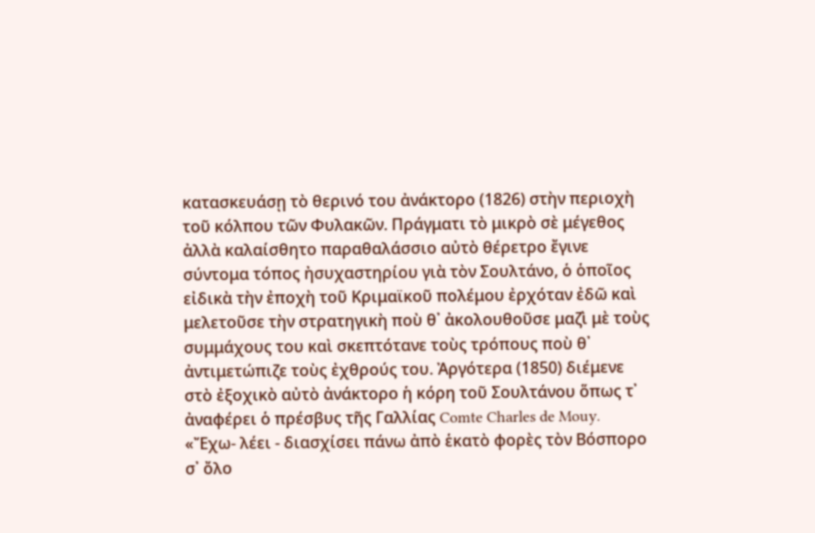κατασκευάσῃ τὸ θερινό του ἀνάκτορο (1826) στὴν περιοχὴ τοῦ κόλπου τῶν Φυλακῶν. Πράγματι τὸ μικρὸ σὲ μέγεθος ἀλλὰ καλαίσθητο παραθαλάσσιο αὐτὸ θέρετρο ἔγινε σύντομα τόπος ἠσυχαστηρίου γιὰ τὸν Σουλτάνο, ὁ ὁποῖος εἰδικὰ τὴν ἐποχὴ τοῦ Κριμαϊκοῦ πολέμου ἐρχόταν ἐδῶ καὶ μελετοῦσε τὴν στρατηγικὴ ποὺ θ᾽ ἀκολουθοῦσε μαζὶ μὲ τοὺς συμμάχους του καὶ σκεπτότανε τοὺς τρόπους ποὺ θ᾽ ἀντιμετώπιζε τοὺς ἐχθρούς του. Ἀργότερα (1850) διέμενε στὸ ἐξοχικὸ αὐτὸ ἀνάκτορο ἡ κόρη τοῦ Σουλτάνου ὅπως τ᾽ ἀναφέρει ὁ πρέσβυς τῆς Γαλλίας Comte Charles de Mouy. «Ἔχω- λέει - διασχίσει πάνω ἀπὸ ἑκατὸ φορὲς τὸν Βόσπορο σ᾽ ὄλο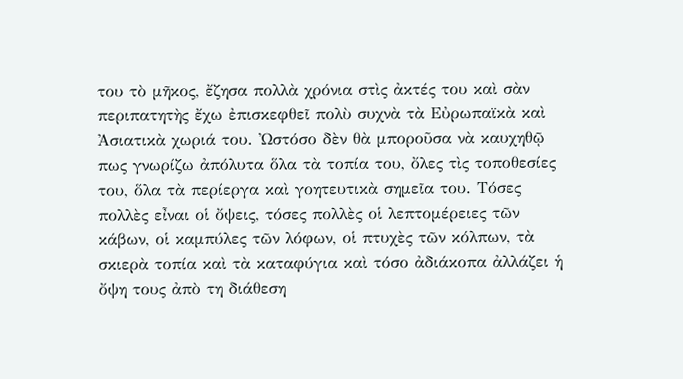του τὸ μῆκος, ἔζησα πολλὰ χρόνια στὶς ἀκτές του καὶ σὰν περιπατητὴς ἔχω ἐπισκεφθεῖ πολὺ συχνὰ τὰ Εὐρωπαϊκὰ καὶ Ἀσιατικὰ χωριά του. Ὠστόσο δὲν θὰ μποροῦσα νὰ καυχηθῷ πως γνωρίζω ἀπόλυτα ὅλα τὰ τοπία του, ὄλες τὶς τοποθεσίες του, ὅλα τὰ περίεργα καὶ γοητευτικὰ σημεῖα του. Τόσες πολλὲς εἶναι οἱ ὄψεις, τόσες πολλὲς οἱ λεπτομέρειες τῶν κάβων, οἱ καμπύλες τῶν λόφων, οἱ πτυχὲς τῶν κόλπων, τὰ σκιερὰ τοπία καὶ τὰ καταφύγια καὶ τόσο ἀδιάκοπα ἀλλάζει ἡ ὄψη τους ἀπὸ τη διάθεση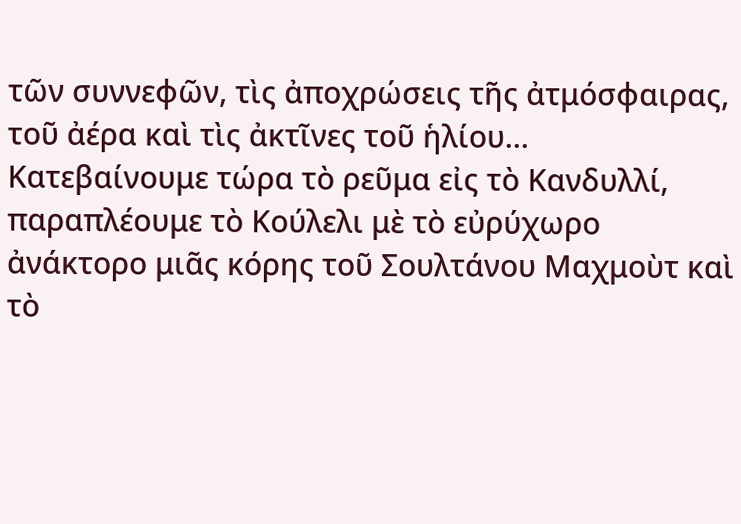τῶν συννεφῶν, τὶς ἀποχρώσεις τῆς ἀτμόσφαιρας, τοῦ ἀέρα καὶ τὶς ἀκτῖνες τοῦ ἡλίου... Κατεβαίνουμε τώρα τὸ ρεῦμα εἰς τὸ Κανδυλλί, παραπλέουμε τὸ Κούλελι μὲ τὸ εὐρύχωρο ἀνάκτορο μιᾶς κόρης τοῦ Σουλτάνου Μαχμοὺτ καὶ τὸ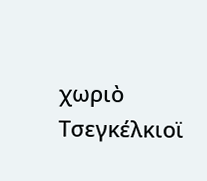χωριὸ Τσεγκέλκιοϊ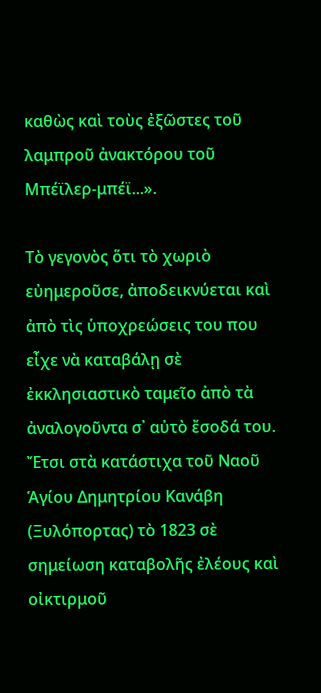καθὼς καὶ τοὺς ἐξῶστες τοῦ λαμπροῦ ἀνακτόρου τοῦ Μπέϊλερ-μπέϊ...».

Τὸ γεγονὸς ὅτι τὸ χωριὸ εὐημεροῦσε, ἀποδεικνύεται καὶ ἀπὸ τὶς ὑποχρεώσεις του που εἶχε νὰ καταβάλῃ σὲ ἐκκλησιαστικὸ ταμεῖο ἀπὸ τὰ ἀναλογοῦντα σ᾽ αὐτὸ ἔσοδά του. Ἔτσι στὰ κατάστιχα τοῦ Ναοῦ Ἁγίου Δημητρίου Κανάβη (Ξυλόπορτας) τὸ 1823 σὲ σημείωση καταβολῆς ἐλέους καὶ οἰκτιρμοῦ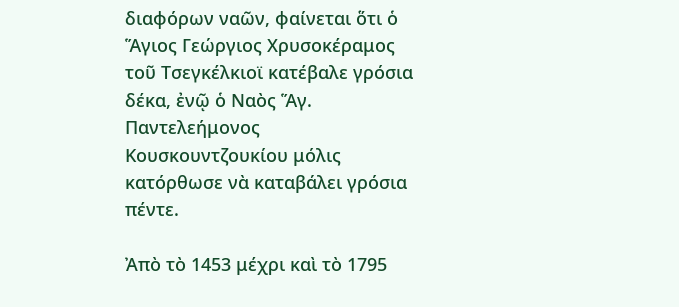διαφόρων ναῶν, φαίνεται ὅτι ὁ Ἅγιος Γεώργιος Χρυσοκέραμος τοῦ Τσεγκέλκιοϊ κατέβαλε γρόσια δέκα, ἐνῷ ὁ Ναὸς Ἅγ. Παντελεήμονος Κουσκουντζουκίου μόλις κατόρθωσε νὰ καταβάλει γρόσια πέντε.

Ἀπὸ τὸ 1453 μέχρι καὶ τὸ 1795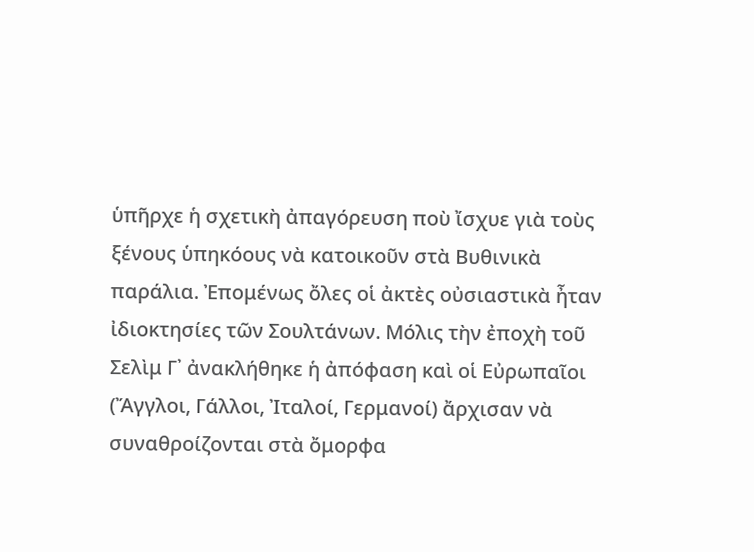ὑπῆρχε ἡ σχετικὴ ἀπαγόρευση ποὺ ἴσχυε γιὰ τοὺς ξένους ὑπηκόους νὰ κατοικοῦν στὰ Βυθινικὰ παράλια. Ἐπομένως ὄλες οἱ ἀκτὲς οὐσιαστικὰ ἦταν ἰδιοκτησίες τῶν Σουλτάνων. Μόλις τὴν ἐποχὴ τοῦ Σελὶμ Γ᾽ ἀνακλήθηκε ἡ ἀπόφαση καὶ οἱ Εὐρωπαῖοι (Ἄγγλοι, Γάλλοι, Ἰταλοί, Γερμανοί) ἄρχισαν νὰ συναθροίζονται στὰ ὄμορφα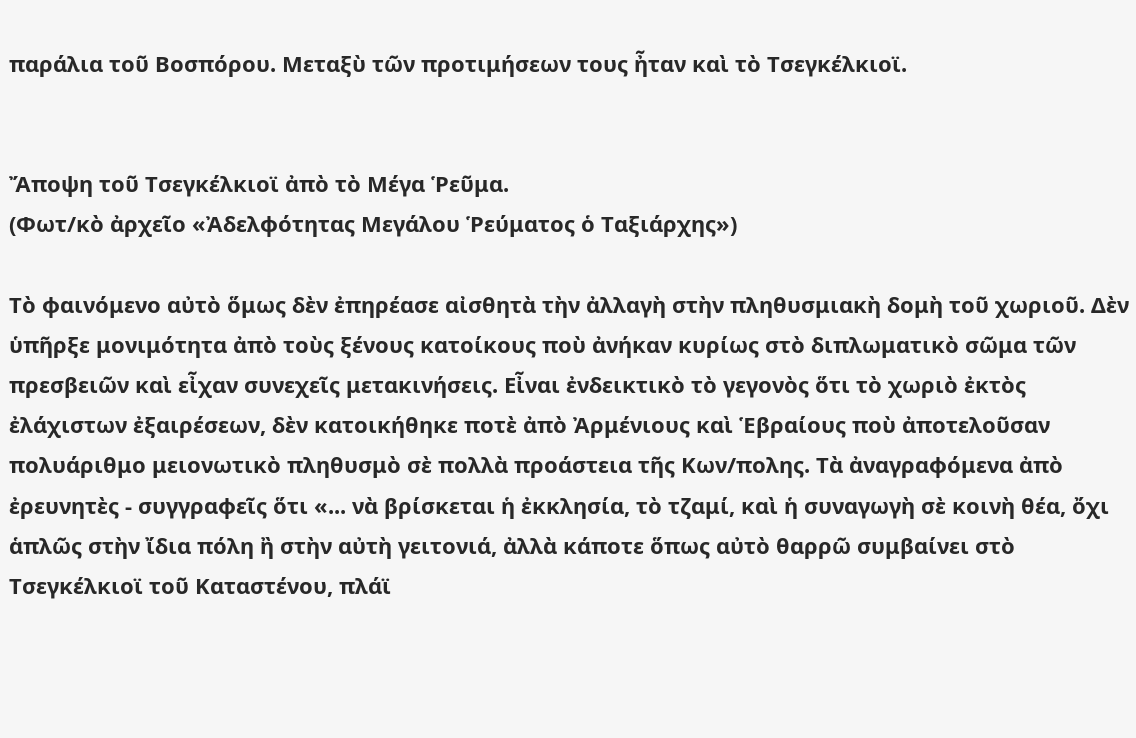παράλια τοῦ Βοσπόρου. Μεταξὺ τῶν προτιμήσεων τους ἦταν καὶ τὸ Τσεγκέλκιοϊ.


Ἄποψη τοῦ Τσεγκέλκιοϊ ἀπὸ τὸ Μέγα Ῥεῦμα.
(Φωτ/κὸ ἀρχεῖο «Ἀδελφότητας Μεγάλου Ῥεύματος ὁ Ταξιάρχης»)

Τὸ φαινόμενο αὐτὸ ὅμως δὲν ἐπηρέασε αἰσθητὰ τὴν ἀλλαγὴ στὴν πληθυσμιακὴ δομὴ τοῦ χωριοῦ. Δὲν ὑπῆρξε μονιμότητα ἀπὸ τοὺς ξένους κατοίκους ποὺ ἀνήκαν κυρίως στὸ διπλωματικὸ σῶμα τῶν πρεσβειῶν καὶ εἶχαν συνεχεῖς μετακινήσεις. Εἶναι ἐνδεικτικὸ τὸ γεγονὸς ὅτι τὸ χωριὸ ἐκτὸς ἐλάχιστων ἐξαιρέσεων, δὲν κατοικήθηκε ποτὲ ἀπὸ Ἀρμένιους καὶ Ἑβραίους ποὺ ἀποτελοῦσαν πολυάριθμο μειονωτικὸ πληθυσμὸ σὲ πολλὰ προάστεια τῆς Κων/πολης. Τὰ ἀναγραφόμενα ἀπὸ ἐρευνητὲς - συγγραφεῖς ὅτι «... νὰ βρίσκεται ἡ ἐκκλησία, τὸ τζαμί, καὶ ἡ συναγωγὴ σὲ κοινὴ θέα, ὄχι ἁπλῶς στὴν ἴδια πόλη ἢ στὴν αὐτὴ γειτονιά, ἀλλὰ κάποτε ὅπως αὐτὸ θαρρῶ συμβαίνει στὸ Τσεγκέλκιοϊ τοῦ Καταστένου, πλάϊ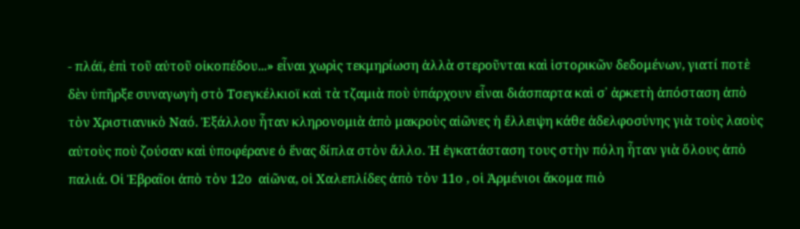- πλάϊ, ἐπὶ τοῦ αὐτοῦ οἰκοπέδου...» εἶναι χωρὶς τεκμηρίωση ἀλλὰ στεροῦνται καὶ ἱστορικῶν δεδομένων, γιατί ποτὲ δὲν ὑπῆρξε συναγωγὴ στὸ Τσεγκέλκιοϊ καὶ τὰ τζαμιὰ ποὺ ὑπάρχουν εἶναι διάσπαρτα καὶ σ᾽ ἀρκετὴ ἀπόσταση ἀπὸ τὸν Χριστιανικὸ Ναό. Ἐξάλλου ἦταν κληρονομιὰ ἀπὸ μακροὺς αἰῶνες ἡ ἔλλειψη κάθε ἀδελφοσύνης γιὰ τοὺς λαοὺς αὐτοὺς ποὺ ζούσαν καὶ ὑποφέρανε ὁ ἕνας δίπλα στὸν ἄλλο. Ἡ ἐγκατάσταση τους στὴν πόλη ἦταν γιὰ ὅλους ἀπὸ παλιά. Οἱ Ἑβραῖοι ἀπὸ τὸν 12ο  αἰῶνα, οἱ Χαλεπλίδες ἀπὸ τὸν 11ο , οἱ Ἀρμένιοι ἄκομα πιὸ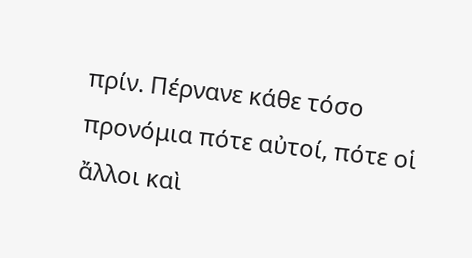πρίν. Πέρνανε κάθε τόσο προνόμια πότε αὐτοί, πότε οἱ ἄλλοι καὶ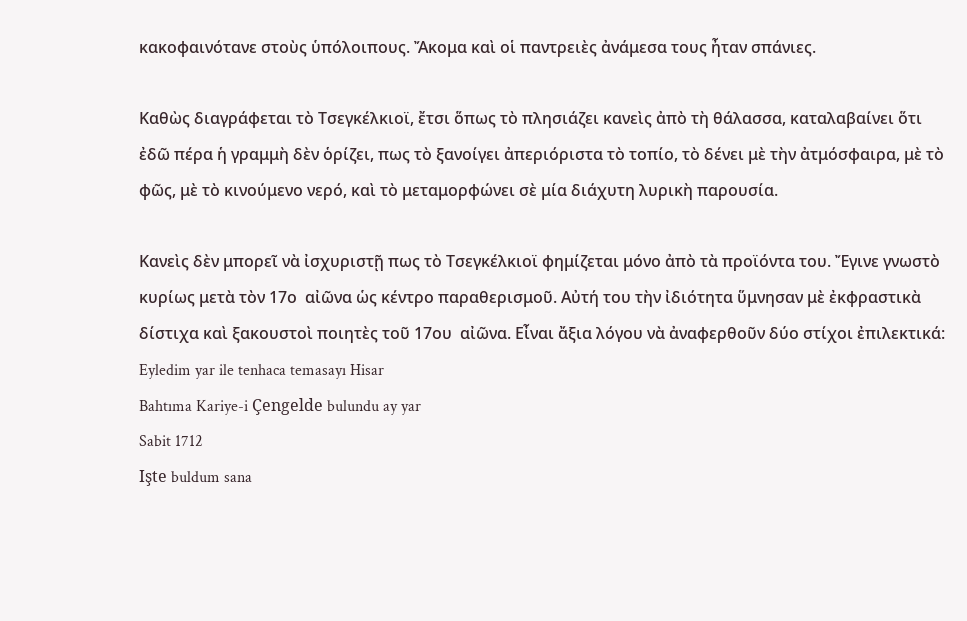κακοφαινότανε στοὺς ὑπόλοιπους. Ἄκομα καὶ οἱ παντρειὲς ἀνάμεσα τους ἦταν σπάνιες.

Καθὼς διαγράφεται τὸ Τσεγκέλκιοϊ, ἔτσι ὅπως τὸ πλησιάζει κανεὶς ἀπὸ τὴ θάλασσα, καταλαβαίνει ὅτι ἐδῶ πέρα ἡ γραμμὴ δὲν ὁρίζει, πως τὸ ξανοίγει ἀπεριόριστα τὸ τοπίο, τὸ δένει μὲ τὴν ἀτμόσφαιρα, μὲ τὸ φῶς, μὲ τὸ κινούμενο νερό, καὶ τὸ μεταμορφώνει σὲ μία διάχυτη λυρικὴ παρουσία.

Κανεὶς δὲν μπορεῖ νὰ ἰσχυριστῇ πως τὸ Τσεγκέλκιοϊ φημίζεται μόνο ἀπὸ τὰ προϊόντα του. Ἔγινε γνωστὸ κυρίως μετὰ τὸν 17ο  αἰῶνα ὡς κέντρο παραθερισμοῦ. Αὐτή του τὴν ἰδιότητα ὕμνησαν μὲ ἐκφραστικὰ δίστιχα καὶ ξακουστοὶ ποιητὲς τοῦ 17ου  αἰῶνα. Εἶναι ἄξια λόγου νὰ ἀναφερθοῦν δύο στίχοι ἐπιλεκτικά:
Eyledim yar ile tenhaca temasayı Hisar
Bahtıma Kariye-i Çengelde bulundu ay yar
Sabit 1712
Işte buldum sana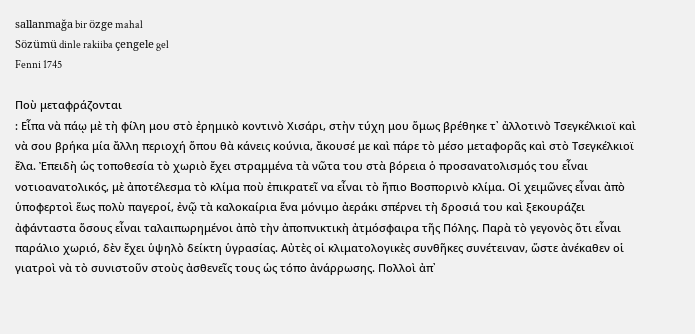sallanmağa bir özge mahal
Sözümü dinle rakiiba çengele gel
Fenni 1745

Ποὺ μεταφράζονται
: Εἶπα νὰ πάῳ μὲ τὴ φίλη μου στὸ ἐρημικὸ κοντινὸ Χισάρι, στὴν τύχη μου ὅμως βρέθηκε τ᾽ ἀλλοτινὸ Τσεγκέλκιοϊ καὶ νὰ σου βρήκα μία ἄλλη περιοχή ὅπου θὰ κάνεις κούνια, ἄκουσέ με καὶ πάρε τὸ μέσο μεταφορᾶς καὶ στὸ Τσεγκέλκιοϊ ἔλα. Ἐπειδὴ ὡς τοποθεσία τὸ χωριὸ ἔχει στραμμένα τὰ νῶτα του στὰ βόρεια ὁ προσανατολισμός του εἶναι νοτιοανατολικός, μὲ ἀποτέλεσμα τὸ κλίμα ποὺ ἐπικρατεῖ να εἶναι τὸ ἤπιο Βοσπορινὸ κλίμα. Οἱ χειμῶνες εἶναι ἀπὸ ὑποφερτοὶ ἕως πολὺ παγεροί, ἐνῷ τὰ καλοκαίρια ἕνα μόνιμο ἀεράκι σπέρνει τὴ δροσιά του καὶ ξεκουράζει ἀφάνταστα ὅσους εἶναι ταλαιπωρημένοι ἀπὸ τὴν ἀποπνικτικὴ ἀτμόσφαιρα τῆς Πόλης. Παρὰ τὸ γεγονὸς ὅτι εἶναι παράλιο χωριό, δὲν ἔχει ὑψηλὸ δείκτη ὑγρασίας. Αὐτὲς οἱ κλιματολογικὲς συνθῆκες συνέτειναν, ὥστε ἀνέκαθεν οἱ γιατροὶ νὰ τὸ συνιστοῦν στοὺς ἀσθενεῖς τους ὡς τόπο ἀνάρρωσης. Πολλοὶ ἀπ᾽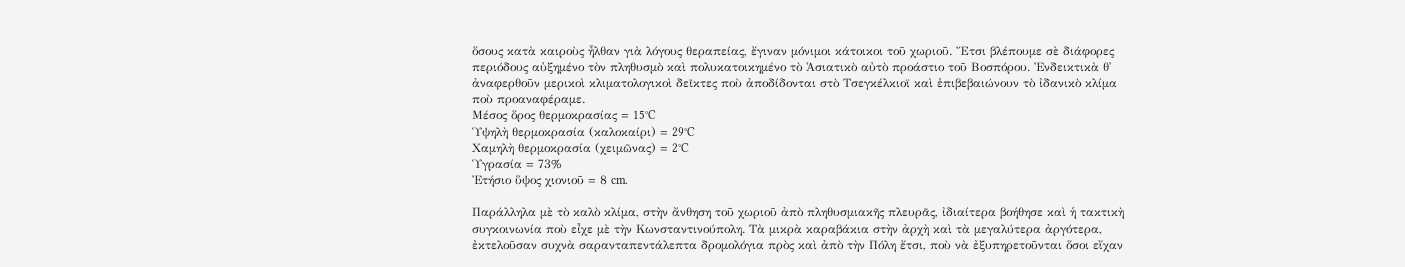ὅσους κατὰ καιροὺς ἦλθαν γιὰ λόγους θεραπείας, ἔγιναν μόνιμοι κάτοικοι τοῦ χωριοῦ. Ἔτσι βλέπουμε σὲ διάφορες περιόδους αὐξημένο τὸν πληθυσμὸ καὶ πολυκατοικημένο τὸ Ἀσιατικὸ αὐτὸ προάστιο τοῦ Βοσπόρου. Ἐνδεικτικὰ θ᾽ ἀναφερθοῦν μερικοὶ κλιματολογικοὶ δεῖκτες ποὺ ἀποδίδονται στὸ Τσεγκέλκιοϊ καὶ ἐπιβεβαιώνουν τὸ ἰδανικὸ κλίμα ποὺ προαναφέραμε.
Μέσος ὅρος θερμοκρασίας = 15°C
Ὑψηλὴ θερμοκρασία (καλοκαίρι) = 29°C
Χαμηλὴ θερμοκρασία (χειμῶνας) = 2°C
Ὑγρασία = 73%
Ἐτήσιο ὕψος χιονιοῦ = 8 cm.

Παράλληλα μὲ τὸ καλὸ κλίμα, στὴν ἄνθηση τοῦ χωριοῦ ἀπὸ πληθυσμιακῆς πλευρᾶς, ἰδιαίτερα βοήθησε καὶ ἡ τακτικὴ συγκοινωνία ποὺ εἶχε μὲ τὴν Κωνσταντινούπολη. Τὰ μικρὰ καραβάκια στὴν ἀρχὴ καὶ τὰ μεγαλύτερα ἀργότερα, ἐκτελοῦσαν συχνὰ σαρανταπεντάλεπτα δρομολόγια πρὸς καὶ ἀπὸ τὴν Πόλη ἔτσι, ποὺ νὰ ἐξυπηρετοῦνται ὅσοι εἴχαν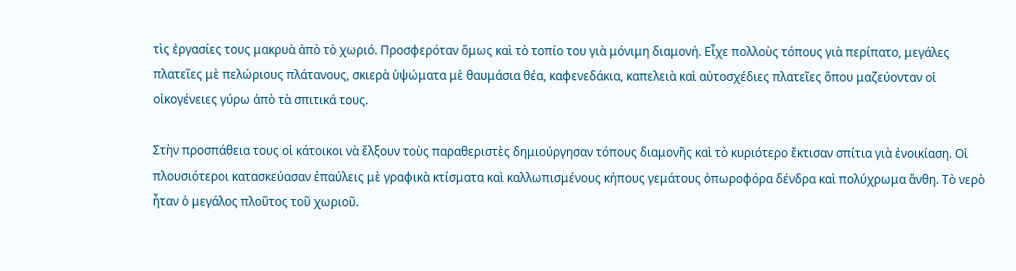τὶς ἐργασίες τους μακρυὰ ἀπὸ τὸ χωριό. Προσφερόταν ὅμως καὶ τὸ τοπίο του γιὰ μόνιμη διαμονή. Εἶχε πολλοὺς τόπους γιὰ περίπατο, μεγάλες πλατεῖες μὲ πελώριους πλάτανους, σκιερὰ ὑψώματα μὲ θαυμάσια θέα, καφενεδάκια, καπελειὰ καὶ αὐτοσχέδιες πλατεῖες ὅπου μαζεύονταν οἱ οἰκογένειες γύρω ἀπὸ τὰ σπιτικά τους.

Στὴν προσπάθεια τους οἱ κάτοικοι νὰ ἔλξουν τοὺς παραθεριστὲς δημιούργησαν τόπους διαμονῆς καὶ τὸ κυριότερο ἔκτισαν σπίτια γιὰ ἐνοικίαση. Οἱ πλουσιότεροι κατασκεύασαν ἐπαύλεις μὲ γραφικὰ κτίσματα καὶ καλλωπισμένους κήπους γεμάτους ὀπωροφόρα δένδρα καὶ πολύχρωμα ἄνθη. Τὸ νερὸ ἦταν ὁ μεγάλος πλοῦτος τοῦ χωριοῦ.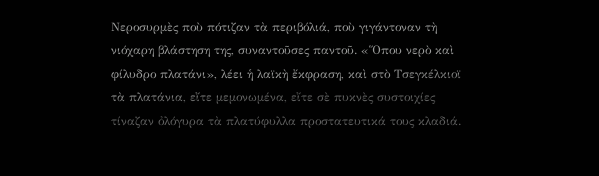Νεροσυρμὲς ποὺ πότιζαν τὰ περιβόλιά, ποὺ γιγάντοναν τὴ νιόχαρη βλάστηση της, συναντοῦσες παντοῦ. «Ὅπου νερὸ καὶ φίλυδρο πλατάνι», λέει ἡ λαϊκὴ ἔκφραση, καὶ στὸ Τσεγκέλκιοϊ τὰ πλατάνια, εἴτε μεμονωμένα, εἴτε σὲ πυκνὲς συστοιχίες τίναζαν ὀλόγυρα τὰ πλατύφυλλα προστατευτικά τους κλαδιά.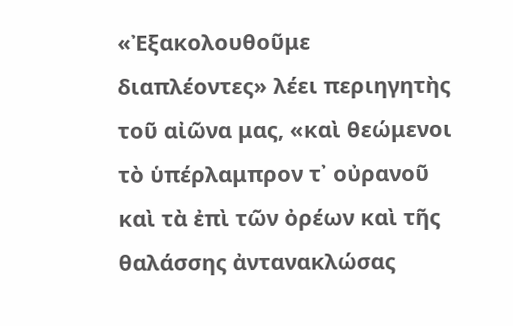«Ἐξακολουθοῦμε διαπλέοντες» λέει περιηγητὴς τοῦ αἰῶνα μας, «καὶ θεώμενοι τὸ ὑπέρλαμπρον τ᾽ οὐρανοῦ καὶ τὰ ἐπὶ τῶν ὀρέων καὶ τῆς θαλάσσης ἀντανακλώσας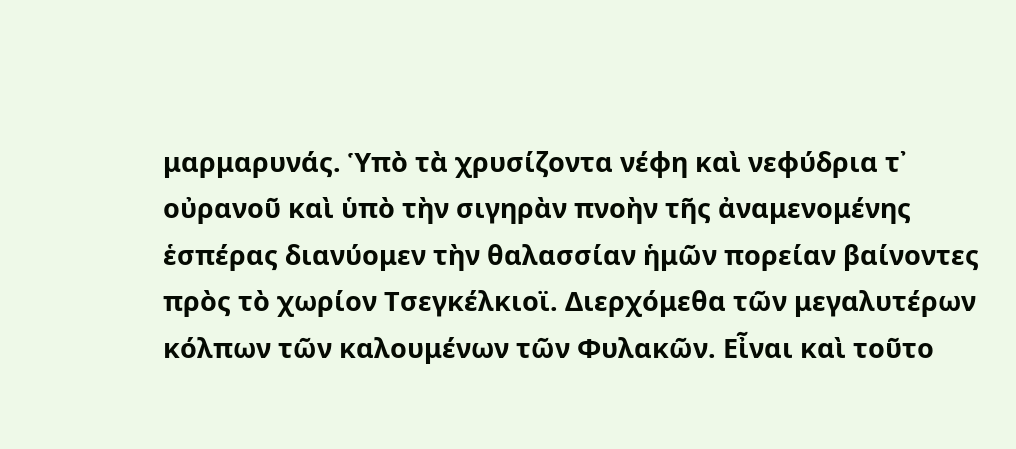μαρμαρυνάς. Ὑπὸ τὰ χρυσίζοντα νέφη καὶ νεφύδρια τ᾽ οὐρανοῦ καὶ ὑπὸ τὴν σιγηρὰν πνοὴν τῆς ἀναμενομένης ἑσπέρας διανύομεν τὴν θαλασσίαν ἡμῶν πορείαν βαίνοντες πρὸς τὸ χωρίον Τσεγκέλκιοϊ. Διερχόμεθα τῶν μεγαλυτέρων κόλπων τῶν καλουμένων τῶν Φυλακῶν. Εἶναι καὶ τοῦτο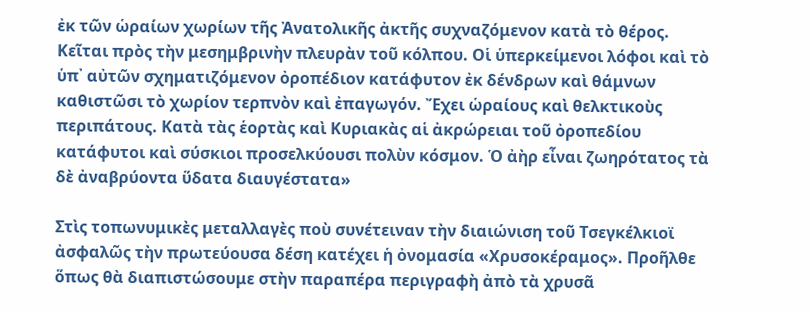ἐκ τῶν ὡραίων χωρίων τῆς Ἀνατολικῆς ἀκτῆς συχναζόμενον κατὰ τὸ θέρος. Κεῖται πρὸς τὴν μεσημβρινὴν πλευρὰν τοῦ κόλπου. Οἱ ὑπερκείμενοι λόφοι καὶ τὸ ὑπ᾽ αὐτῶν σχηματιζόμενον ὀροπέδιον κατάφυτον ἐκ δένδρων καὶ θάμνων καθιστῶσι τὸ χωρίον τερπνὸν καὶ ἐπαγωγόν. Ἔχει ὡραίους καὶ θελκτικοὺς περιπάτους. Κατὰ τὰς ἑορτὰς καὶ Κυριακὰς αἱ ἀκρώρειαι τοῦ ὀροπεδίου κατάφυτοι καὶ σύσκιοι προσελκύουσι πολὺν κόσμον. Ὁ ἀὴρ εἶναι ζωηρότατος τὰ δὲ ἀναβρύοντα ὕδατα διαυγέστατα»

Στὶς τοπωνυμικὲς μεταλλαγὲς ποὺ συνέτειναν τὴν διαιώνιση τοῦ Τσεγκέλκιοϊ ἀσφαλῶς τὴν πρωτεύουσα δέση κατέχει ἡ ὀνομασία «Χρυσοκέραμος». Προῆλθε ὅπως θὰ διαπιστώσουμε στὴν παραπέρα περιγραφὴ ἀπὸ τὰ χρυσᾶ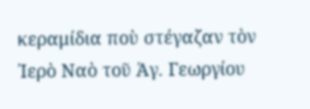κεραμίδια ποὺ στέγαζαν τὸν Ἰερὸ Ναὸ τοῦ Ἀγ. Γεωργίου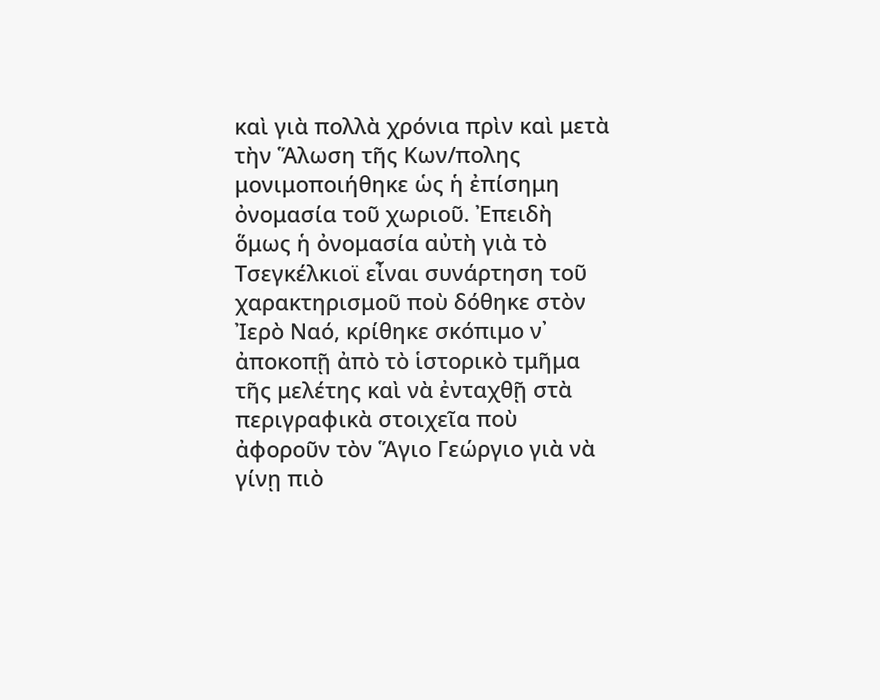καὶ γιὰ πολλὰ χρόνια πρὶν καὶ μετὰ τὴν Ἅλωση τῆς Κων/πολης μονιμοποιήθηκε ὡς ἡ ἐπίσημη ὀνομασία τοῦ χωριοῦ. Ἐπειδὴ ὅμως ἡ ὀνομασία αὐτὴ γιὰ τὸ Τσεγκέλκιοϊ εἶναι συνάρτηση τοῦ χαρακτηρισμοῦ ποὺ δόθηκε στὸν Ἰερὸ Ναό, κρίθηκε σκόπιμο ν᾽ ἀποκοπῇ ἀπὸ τὸ ἱστορικὸ τμῆμα τῆς μελέτης καὶ νὰ ἐνταχθῇ στὰ περιγραφικὰ στοιχεῖα ποὺ ἀφοροῦν τὸν Ἅγιο Γεώργιο γιὰ νὰ γίνῃ πιὸ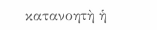κατανοητὴ ἡ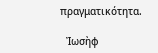πραγματικότητα.

  Ἰωσὴφ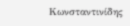Κωνσταντινίδης